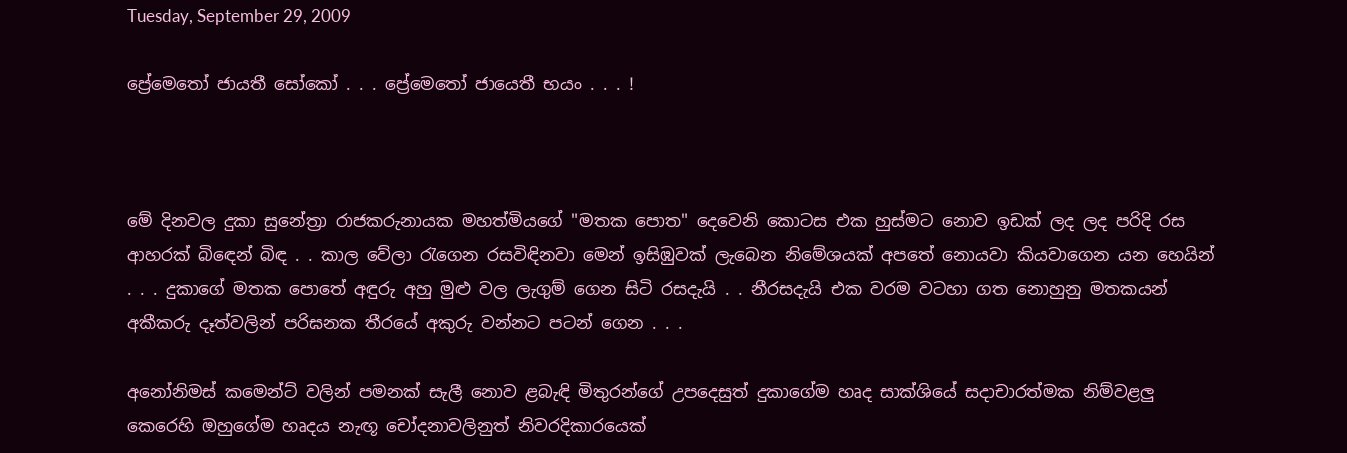Tuesday, September 29, 2009

ප්‍රේමෙතෝ ජායතී සෝකෝ . . . ප්‍රේමෙතෝ ජායෙතී භයං . . . !



මේ දිනවල දුකා සුනේත්‍රා රාජකරුනායක මහත්මියගේ "මතක පොත" දෙවෙනි කොටස එක හුස්මට නොව ඉඩක් ලද ලද පරිදි රස ආහරක් බිඳෙන් බිඳ . . කාල වේලා රැගෙන රසවිඳිනවා මෙන් ඉසිඹුවක් ලැබෙන නිමේශයක් අපතේ නොයවා කියවාගෙන යන හෙයින් . . . දුකාගේ මතක පොතේ අඳුරු අහු මුළු වල ලැගුම් ගෙන සිටි රසදැයි . . නීරසදැයි එක වරම වටහා ගත නොහුනු මතකයන් අකීකරු දෑත්වලින් පරිඝනක තීරයේ අකුරු වන්නට පටන් ගෙන . . .

අනෝනිමස් කමෙන්ට් වලින් පමනක් සැලී නොව ළබැඳි මිතුරන්ගේ උපදෙසුත් දුකාගේම හෘද සාක්ශියේ සදාචාරත්මක නිම්වළලු කෙරෙහි ඔහුගේම හෘදය නැඟූ චෝදනාවලිනුත් නිවරදිකාරයෙක්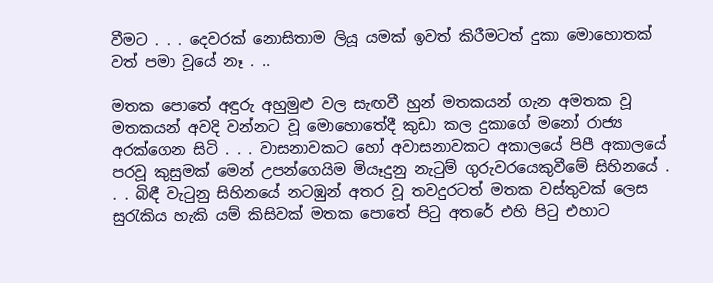වීමට . . . දෙවරක් නොසිතාම ලියූ යමක් ඉවත් කිරීමටත් දුකා මොහොතක් වත් පමා වූයේ නෑ . ..

මතක පොතේ අඳුරු අහුමුළු වල සැඟවී හුන් මතකයන් ගැන අමතක වූ මතකයන් අවදි වන්නට වූ මොහොතේදී කුඩා කල දුකාගේ මනෝ රාජ්‍ය අරක්ගෙන සිටි . . . වාසනාවකට හෝ අවාසනාවකට අකාලයේ පිපී අකාලයේ පරවූ කුසුමක් මෙන් උපන්ගෙයිම මියෑදුනු නැටුම් ගුරුවරයෙකුවීමේ සිහිනයේ . . . බිඳී වැටුනු සිහිනයේ නටඹුන් අතර වූ තවදුරටත් මතක වස්තුවක් ලෙස සුරැකිය හැකි යම් කිසිවක් මතක පොතේ පිටු අතරේ එහි පිටු එහාට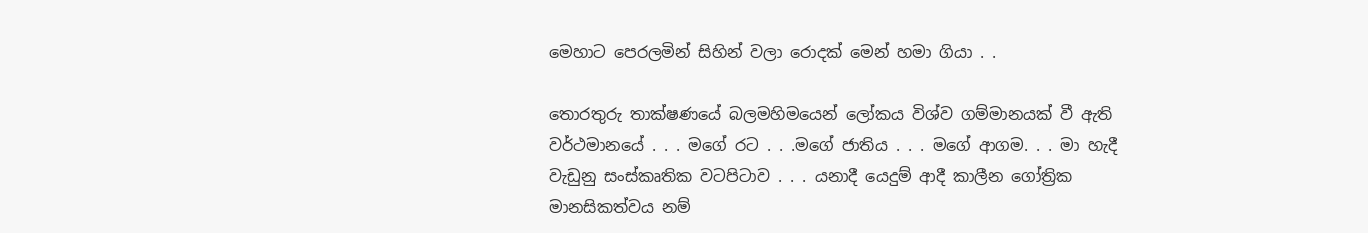මෙහාට පෙරලමින් සිහින් වලා රොදක් මෙන් හමා ගියා . .

තොරතුරු තාක්ෂණයේ බලමහිමයෙන් ලෝකය විශ්ව ගම්මානයක් වී ඇති වර්ථමානයේ . . . මගේ රට . . .මගේ ජාතිය . . . මගේ ආගම. . . මා හැදී වැඩුනු සංස්කෘතික වටපිටාව . . . යනාදී යෙදුම් ආදී කාලීන ගෝත්‍රික මානසිකත්වය නම්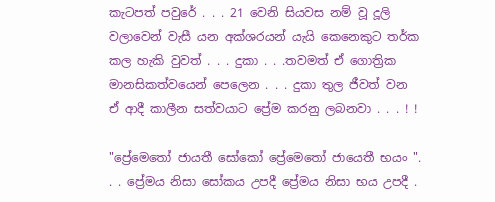කැටපත් පවුරේ . . . 21 වෙනි සියවස නම් වූ දූලි වලාවෙන් වැසී යන අක්ශරයන් යැයි කෙනෙකුට තර්ක කල හැකි වුවත් . . . දුකා . . .තවමත් ඒ ගොත්‍රික මානසිකත්වයෙන් පෙලෙන . . . දුකා තුල ජීවත් වන ඒ ආදී කාලීන සත්වයාට ප්‍රේම කරනු ලබනවා . . . ! !

"ප්‍රේමෙතෝ ජායතී සෝකෝ ප්‍රේමෙතෝ ජායෙතී භයං ". . . ප්‍රේමය නිසා සෝකය උපදී ප්‍රේමය නිසා භය උපදී .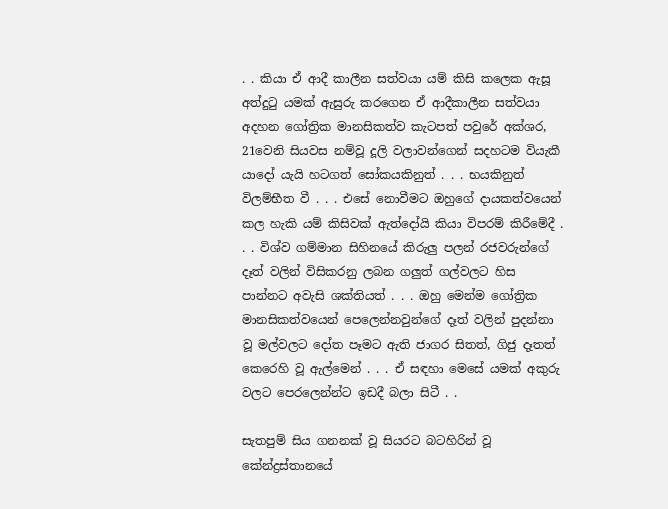. . කියා ඒ ආදී කාලීන සත්වයා යම් කිසි කලෙක ඇසූ අත්දුටු යමක් ඇසුරු කරගෙන ඒ ආදීකාලීන සත්වයා අදහන ගෝත්‍රික මානසිකත්ව කැටපත් පවුරේ අක්ශර, 21වෙනි සියවස නම්වූ දූලි වලාවන්ගෙන් සදහටම වියැකී යාදෝ යැයි හටගත් සෝකයකිනුත් . . . භයකිනුත් විලම්භීත වී . . . එසේ නොවීමට ඔහුගේ දායකත්වයෙන් කල හැකි යම් කිසිවක් ඇත්දෝයි කියා විපරම් කිරීමේදී . . . විශ්ව ගම්මාන සිහිනයේ කිරුලු පලන් රජවරුන්ගේ දෑත් වලින් විසිකරනු ලබන ගලුත් ගල්වලට හිස පාන්නට අවැසි ශක්තියත් . . . ඔහු මෙන්ම ගෝත්‍රික මානසිකත්වයෙන් පෙලෙන්නවුන්ගේ දෑත් වලින් පුදන්නා වූ මල්වලට දෝත පෑමට ඇති ජාගර සිතත්, ගිජු දෑතත් කෙරෙහි වූ ඇල්මෙන් . . . ඒ සඳහා මෙසේ යමක් අකුරු වලට පෙරලෙන්න්ට ඉඩදී බලා සිටී . .

සැතපුම් සිය ගනනක් වූ සියරට බටහිරින් වූ කේන්ද්‍රස්තානයේ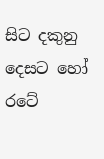සිට දකුනු දෙසට හෝ රටේ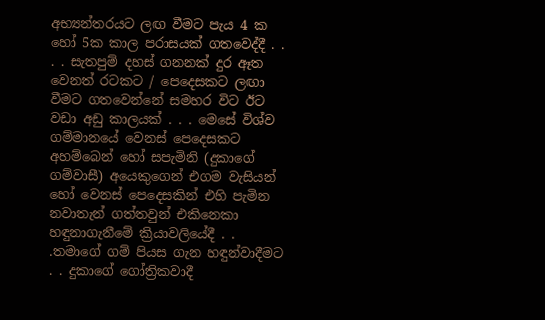අභ්‍යන්තරයට ලඟ වීමට පැය 4 ක හෝ 5ක කාල පරාසයක් ගතවෙද්දී . . . . සැතපුම් දහස් ගනනක් දුර ඈත වෙනත් රටකට / පෙදෙසකට ලඟා වීමට ගතවෙන්නේ සමහර විට ඊට වඩා අඩු කාලයක් . . . මෙසේ විශ්ව ගම්මානයේ වෙනස් පෙදෙසකට අහම්බෙන් හෝ සපැමිනි (දුකාගේ ගම්වාසී) අයෙකුගෙන් එගම වැසියන් හෝ වෙනස් පෙදෙසකින් එහි පැමින නවාතැන් ගත්තවුන් එකිනෙකා හඳුනාගැනීමේ ක්‍රියාවලියේදී . . .තමාගේ ගම් පියස ගැන හඳුන්වාදීමට . . දුකාගේ ගෝත්‍රිකවාදී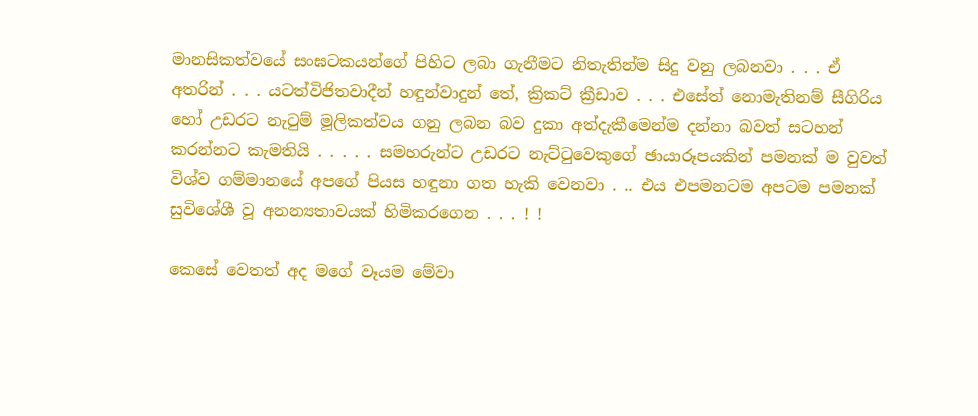මානසිකත්වයේ සංඝටකයන්ගේ පිහිට ලබා ගැනීමට නිතැතින්ම සිදු වනු ලබනවා . . . ඒ අතරින් . . . යටත්විජිතවාදීන් හඳුන්වාදුන් තේ, ක්‍රිකට් ක්‍රීඩාව . . . එසේත් නොමැතිනම් සීගිරිය හෝ උඩරට නැටුම් මූලිකත්වය ගනු ලබන බව දුකා අත්දැකීමෙන්ම දන්නා බවත් සටහන් කරන්නට කැමතියි . . . . . සමහරුන්ට උඩරට නැට්ටුවෙකුගේ ඡායාරූපයකින් පමනක් ම වුවත් විශ්ව ගම්මානයේ අපගේ පියස හඳුනා ගත හැකි වෙනවා . .. එය එපමනටම අපටම පමනක් සුවිශේශී වූ අනන්‍යතාවයක් හිමිකරගෙන . . . ! !

කෙසේ වෙතත් අද මගේ වෑයම මේවා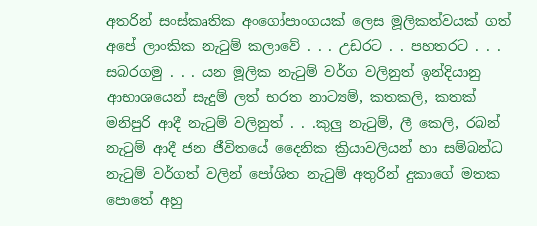අතරින් සංස්කෘතික අංගෝපාංගයක් ලෙස මූලිකත්වයක් ගත් අපේ ලාංකික නැටුම් කලාවේ . . . උඩරට . . පහතරට . . . සබරගමු . . . යන මූලික නැටුම් වර්ග වලිනුත් ඉන්දියානු ආභාශයෙන් සැදුම් ලත් භරත නාට්‍යම්, කතකලි, කතක් මනිපුරි ආදී නැටුම් වලිනුත් . . .කුලු නැටුම්, ලී කෙලි, රබන් නැටුම් ආදී ජන ජීවිතයේ දෛනික ක්‍රියාවලියන් හා සම්බන්ධ නැටුම් වර්ගත් වලින් පෝශිත නැටුම් අතුරින් දුකාගේ මතක පොතේ අහු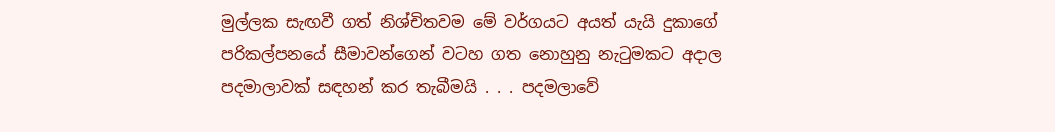මුල්ලක සැඟවී ගත් නිශ්චිතවම මේ වර්ගයට අයත් යැයි දුකාගේ පරිකල්පනයේ සීමාවන්ගෙන් වටහ ගත නොහුනු නැටුමකට අදාල පදමාලාවක් සඳහන් කර තැබීමයි . . . පදමලාවේ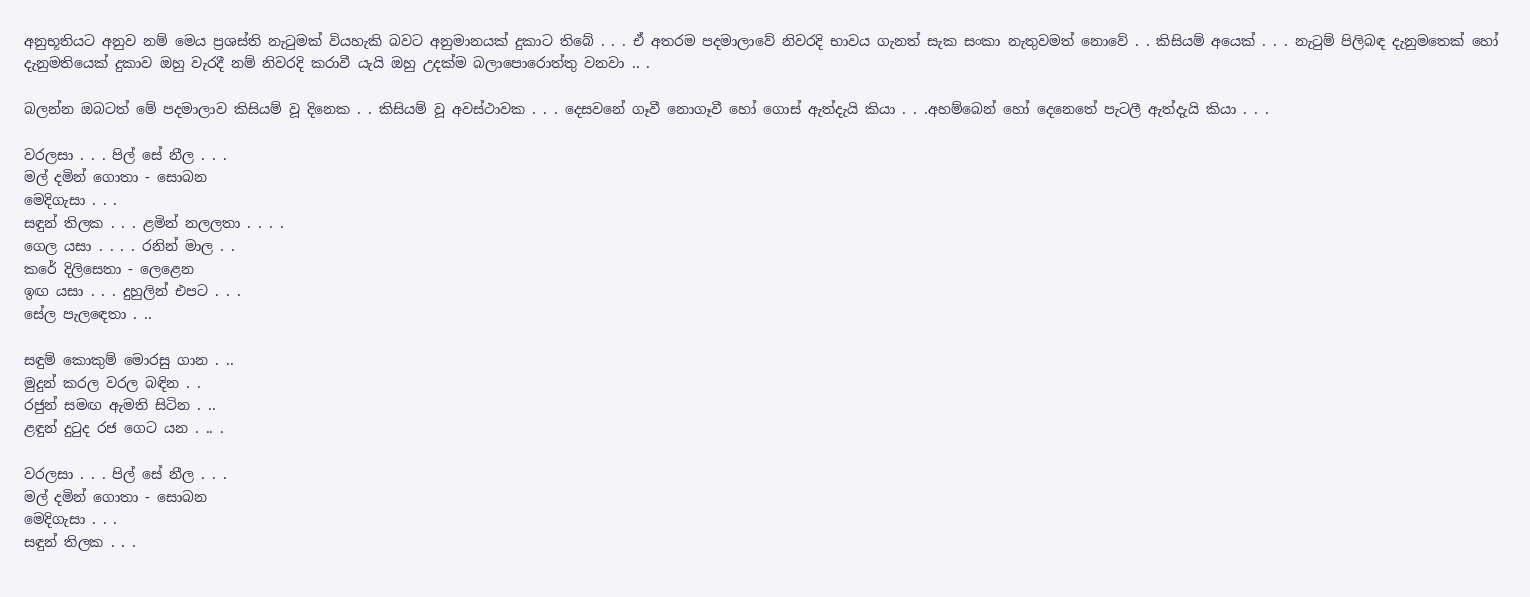අනුභූතියට අනුව නම් මෙය ප්‍රශස්ති නැටුමක් වියහැකි බවට අනුමානයක් දුකාට තිබේ . . . ඒ අතරම පදමාලාවේ නිවරදි භාවය ගැනත් සැක සංකා නැතුවමත් නොවේ . . කිසියම් අයෙක් . . . නැටුම් පිලිබඳ දැනුමතෙක් හෝ දැනුමතියෙක් දුකාව ඔහු වැරදී නම් නිවරදි කරාවී යැයි ඔහු උදක්ම බලාපොරොත්තු වනවා .. .

බලන්න ඔබටත් මේ පදමාලාව කිසියම් වූ දිනෙක . . කිසියම් වූ අවස්ථාවක . . . දෙසවනේ ගෑවී නොගෑවී හෝ ගොස් ඇත්දැයි කියා . . .අහම්බෙන් හෝ දෙනෙතේ පැටලී ඇත්දැයි කියා . . .

වරලසා . . . පිල් සේ නීල . . .
මල් දමින් ගොතා - සොබන
මෙදිගැසා . . .
සඳුන් තිලක . . . ළමින් නලලතා . . . .
ගෙල යසා . . . . රනින් මාල . .
කරේ දිලිසෙතා - ලෙළෙන
ඉඟ යසා . . . දුහුලින් එපට . . .
සේල පැලඳෙතා . ..

සඳුම් කොකුම් මොරසු ගාන . ..
මුදුන් කරල වරල බඳින . .
රජුන් සමඟ ඇමති සිටින . ..
ළඳුන් දුටුද රජ ගෙට යන . .. .

වරලසා . . . පිල් සේ නීල . . .
මල් දමින් ගොතා - සොබන
මෙදිගැසා . . .
සඳුන් තිලක . . .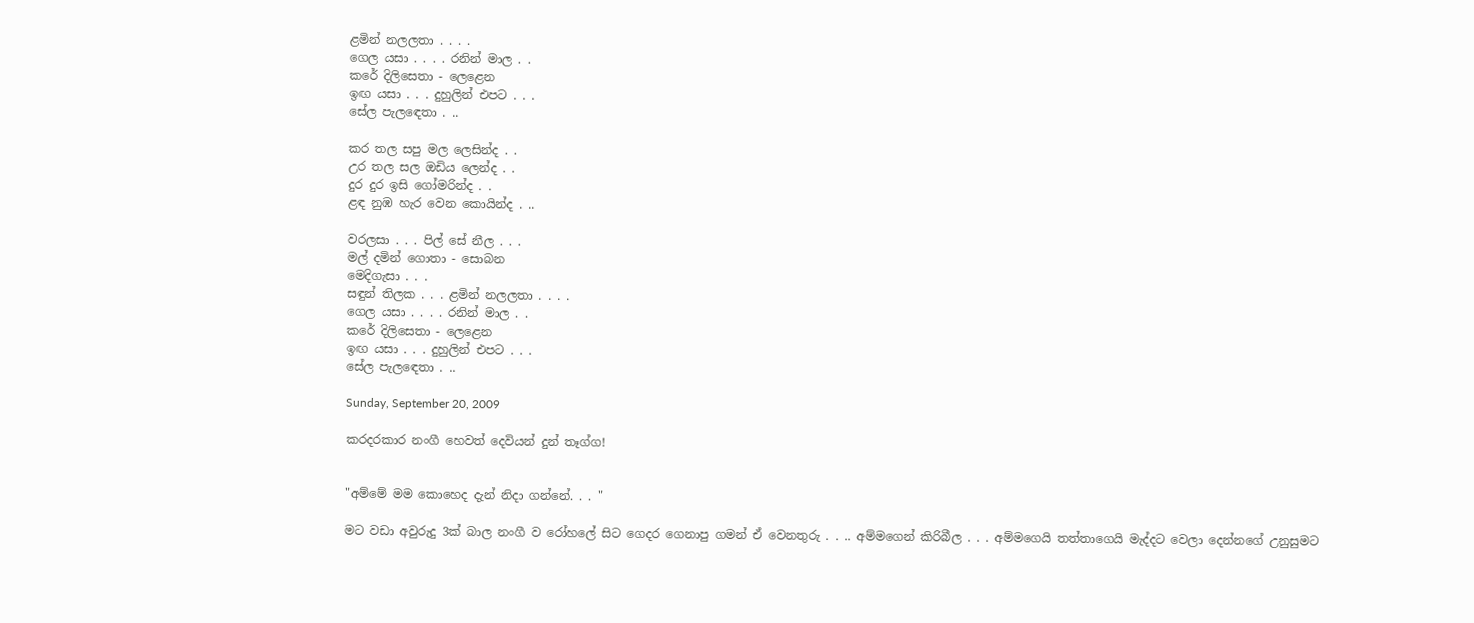ළමින් නලලතා . . . .
ගෙල යසා . . . . රනින් මාල . .
කරේ දිලිසෙතා - ලෙළෙන
ඉඟ යසා . . . දුහුලින් එපට . . .
සේල පැලඳෙතා . ..

කර තල සපු මල ලෙසින්ද . .
උර තල සල ඔඩිය ලෙන්ද . .
දුර දුර ඉසි ගෝමරින්ද . .
ළඳ නුඹ හැර වෙන කොයින්ද . ..

වරලසා . . . පිල් සේ නීල . . .
මල් දමින් ගොතා - සොබන
මෙදිගැසා . . .
සඳුන් තිලක . . . ළමින් නලලතා . . . .
ගෙල යසා . . . . රනින් මාල . .
කරේ දිලිසෙතා - ලෙළෙන
ඉඟ යසා . . . දුහුලින් එපට . . .
සේල පැලඳෙතා . ..

Sunday, September 20, 2009

කරදරකාර නංගී හෙවත් දෙවියන් දුන් තෑග්ග!


"අම්මේ මම කොහෙද දැන් නිදා ගන්නේ. . . "

මට වඩා අවුරුදු 3ක් බාල නංගී ව රෝහලේ සිට ගෙදර ගෙනාපු ගමන් ඒ වෙනතුරු . . .. අම්මගෙන් කිරිබීල . . . අම්මගෙයි තත්තාගෙයි මැද්දට වෙලා දෙන්නගේ උනුසුමට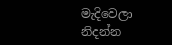මැදිවෙලා නිදන්න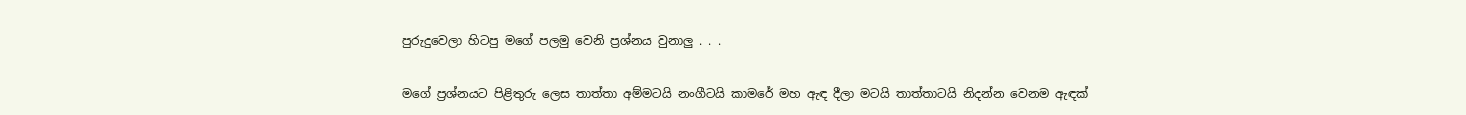පුරුදුවෙලා හිටපු මගේ පලමු වෙනි ප්‍රශ්නය වුනාලු . . .

මගේ ප්‍රශ්නයට පිළිතුරු ලෙස තාත්තා අම්මටයි නංගීටයි කාමරේ මහ ඇඳ දීලා මටයි තාත්තාටයි නිදන්න වෙනම ඇඳක්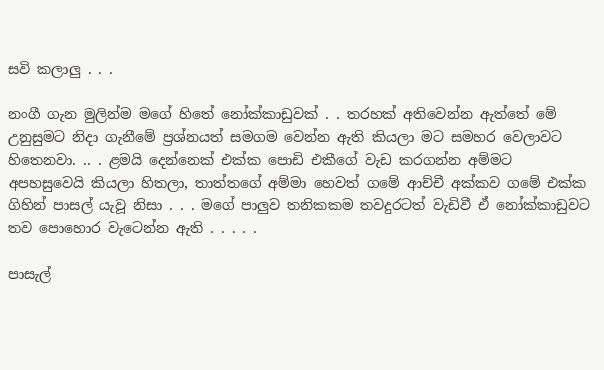සවි කලාලු . . .

නංගී ගැන මුලින්ම මගේ හිතේ නෝක්කාඩුවක් . . තරහක් අතිවෙන්න ඇත්තේ මේ උනුසුමට නිදා ගැනීමේ ප්‍රශ්නයත් සමගම වෙන්න ඇති කියලා මට සමහර වෙලාවට හිතෙනවා. .. . ළමයි දෙන්නෙක් එක්ක පොඩි එකීගේ වැඩ කරගන්න අම්මට අපහසුවෙයි කියලා හිතලා, තාත්තගේ අම්මා හෙවත් ගමේ ආච්චී අක්කව ගමේ එක්ක ගිහින් පාසල් යැවූ නිසා . . . මගේ පාලුව තනිකකම තවදුරටත් වැඩිවී ඒ නෝක්කාඩුවට තව පොහොර වැටෙන්න ඇති . . . . .

පාසැල්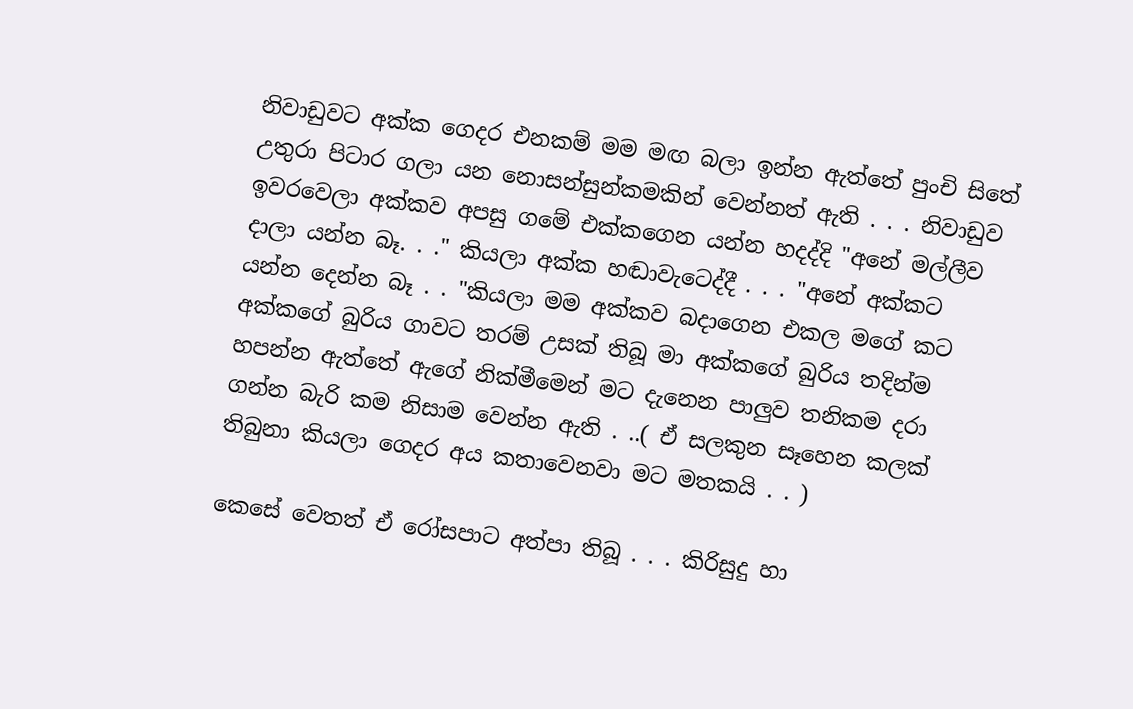නිවාඩුවට අක්ක ගෙදර එනකම් මම මඟ බලා ඉන්න ඇත්තේ පුංචි සිතේ උතුරා පිටාර ගලා යන නොසන්සුන්කමකින් වෙන්නත් ඇති . . . නිවාඩුව ඉවරවෙලා අක්කව අපසු ගමේ එක්කගෙන යන්න හදද්දි "අනේ මල්ලීව දාලා යන්න බෑ. . ." කියලා අක්ක හඬාවැටෙද්දී . . . "අනේ අක්කට යන්න දෙන්න බෑ . . "කියලා මම අක්කව බදාගෙන එකල මගේ කට අක්කගේ බුරිය ගාවට තරම් උසක් තිබූ මා අක්කගේ බුරිය තදින්ම හපන්න ඇත්තේ ඇගේ නික්මීමෙන් මට දැනෙන පාලුව තනිකම දරා ගන්න බැරි කම නිසාම වෙන්න ඇති . ..( ඒ සලකුන සෑහෙන කලක් තිබුනා කියලා ගෙදර අය කතාවෙනවා මට මතකයි . . )

කෙසේ වෙතත් ඒ රෝසපාට අත්පා තිබූ . . . කිරිසුදු හා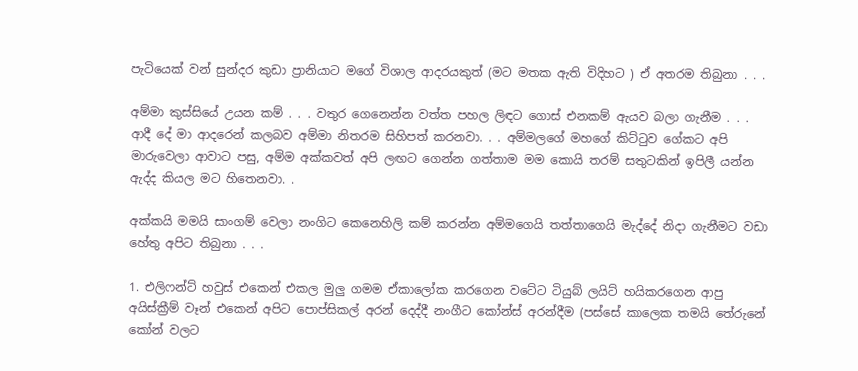පැටියෙක් වන් සුන්දර කුඩා ප්‍රානියාට මගේ විශාල ආදරයකුත් (මට මතක ඇති විදිහට ) ඒ අතරම තිබුනා . . .

අම්මා කුස්සියේ උයන කම් . . . වතුර ගෙනෙන්න වත්ත පහල ලිඳට ගොස් එනකම් ඇයව බලා ගැනීම . . . ආදී දේ මා ආදරෙන් කලබව අම්මා නිතරම සිහිපත් කරනවා. . . අම්මලගේ මහගේ කිට්ටුව ගේකට අපි මාරුවෙලා ආවාට පසු, අම්ම අක්කවත් අපි ලඟට ගෙන්න ගත්තාම මම කොයි තරම් සතුටකින් ඉපිලී යන්න ඇද්ද කියල මට හිතෙනවා. .

අක්කයි මමයි සාංගම් වෙලා නංගිට කෙනෙහිලි කම් කරන්න අම්මගෙයි තත්තාගෙයි මැද්දේ නිදා ගැනීමට වඩා හේතු අපිට තිබුනා . . .

1. එලිෆන්ට් හවුස් එකෙන් එකල මුලු ගමම ඒකාලෝක කරගෙන වටේට ටියුබ් ලයිට් හයිකරගෙන ආපු අයිස්ක්‍රීම් වෑන් එකෙන් අපිට පොප්සිකල් අරන් දෙද්දී නංගීට කෝන්ස් අරන්දීම (පස්සේ කාලෙක තමයි තේරුනේ කෝන් වලට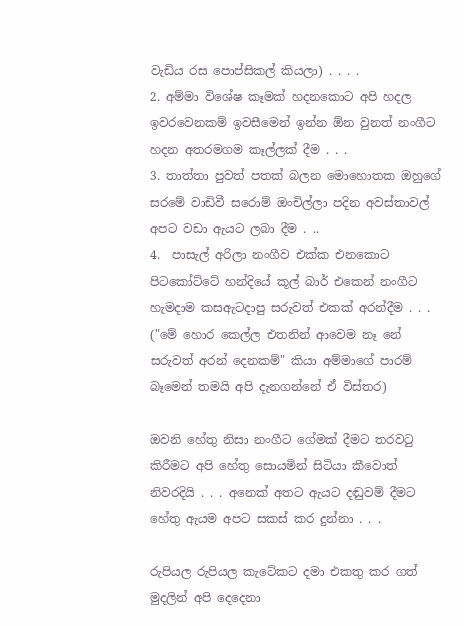වැඩිය රස පොප්සිකල් කියලා) . . . .
2. අම්මා විශේෂ කෑමක් හදනකොට අපි හදල ඉවරවෙනකම් ඉවසීමෙන් ඉන්න ඕන වුනත් නංගීට හදන අතරමගම කෑල්ලක් දීම . . .
3. තාත්තා පුවත් පතක් බලන මොහොතක ඔහුගේ සරමේ වාඩිවී සරොම් ඔංචිල්ලා පදින අවස්තාවල් අපට වඩා ඇයට ලබා දීම . ..
4.  පාසැල් අරිලා නංගීව එක්ක එනකොට පිටකෝට්ටේ හන්දියේ කූල් බාර් එකෙන් නංගීට හැමදාම කසඇටදාපු සරුවත් එකක් අරන්දීම . . . ("මේ හොර කෙල්ල එතනින් ආවෙම නෑ නේ සරුවත් අරන් දෙනකම්" කියා අම්මාගේ පාරම් බෑමෙන් තමයි අපි දැනගන්නේ ඒ විස්තර)

ඔවනි හේතු නිසා නංගීට ගේමක් දීමට තරවටු කිරීමට අපි හේතු සොයමින් සිටියා කීවොත් නිවරදියි . . . අනෙක් අතට ඇයට දඬුවම් දීමට හේතු ඇයම අපට සකස් කර දුන්නා . . .

රුපියල රුපියල කැටේකට දමා එකතු කර ගත් මුදලින් අපි දෙදෙනා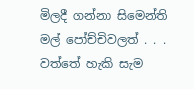මිලදී ගන්නා සිමෙන්ති මල් පෝච්චිවලත් . . . වත්තේ හැකි සැම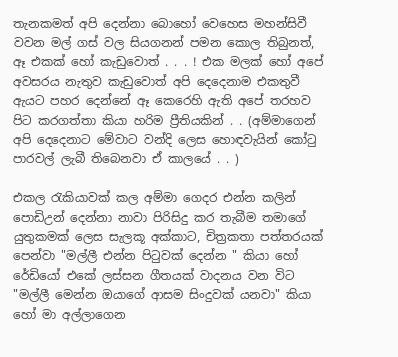තැනකමත් අපි දෙන්නා බොහෝ වෙහෙස මහන්සිවී වවන මල් ගස් වල සියගනන් පමන කොල තිබුනත්, ඈ එකක් හෝ කැඩුවොත් . . . ! එක මලක් හෝ අපේ අවසරය නැතුව කැඩුවොත් අපි දෙදෙනාම එකතුවී ඇයට පහර දෙන්නේ ඈ කෙරෙහි ඇති අපේ තරහව පිට කරගත්තා කියා හරිම ප්‍රීතියකින් . . (අම්මාගෙන් අපි දෙදෙනාට මේවාට වන්දි ලෙස හොඳවැයින් කෝටු පාරවල් ලැබී තිබෙනවා ඒ කාලයේ . . )

එකල රැකියාවක් කල අම්මා ගෙදර එන්න කලින් පොඩිඋන් දෙන්නා නාවා පිරිසිදු කර තැබීම තමාගේ යුතුකමක් ලෙස සැලකූ අක්කාට, චිත්‍රකතා පත්තරයක් පෙන්වා "මල්ලී එන්න පිටුවක් දෙන්න " කියා හෝ රේඩියෝ එකේ ලස්සන ගීතයක් වාදනය වන විට "මල්ලී මෙන්න ඔයාගේ ආසම සිංදුවක් යනවා" කියා හෝ මා අල්ලාගෙන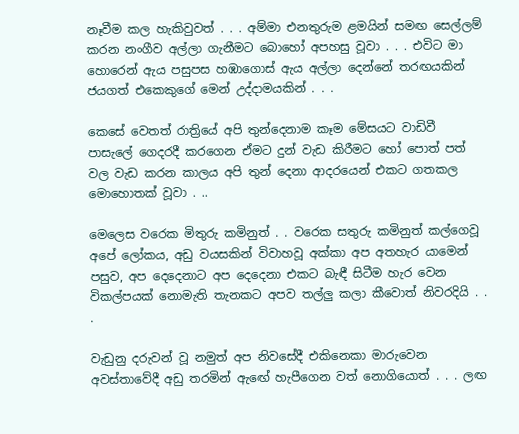නෑවීම කල හැකිවුවත් . . . අම්මා එනතුරුම ළමයින් සමඟ සෙල්ලම් කරන නංගීව අල්ලා ගැනීමට බොහෝ අපහසු වූවා . . . එවිට මා හොරෙන් ඇය පසුපස හඹාගොස් ඇය අල්ලා දෙන්නේ තරඟයකින් ජයගත් එකෙකුගේ මෙන් උද්දාමයකින් . . .

කෙසේ වෙතත් රාත්‍රියේ අපි තුන්දෙනාම කෑම මේසයට වාඩිවී පාසැලේ ගෙදරදී කරගෙන ඒමට දුන් වැඩ කිරීමට හෝ පොත් පත් වල වැඩ කරන කාලය අපි තුන් දෙනා ආදරයෙන් එකට ගතකල මොහොතක් වූවා . ..

මෙලෙස වරෙක මිතුරු කමිනුත් . . වරෙක සතුරු කමිනුත් කල්ගෙවූ අපේ ලෝකය, අඩු වයසකින් විවාහවූ අක්කා අප අතහැර යාමෙන් පසුව, අප දෙදෙනාට අප දෙදෙනා එකට බැඳී සිටීම හැර වෙන විකල්පයක් නොමැති තැනකට අපව තල්ලු කලා කීවොත් නිවරදියි . . .

වැඩුනු දරුවන් වූ නමුත් අප නිවසේදී එකිනෙකා මාරුවෙන අවස්තාවේදී අඩු තරමින් ඇඟේ හැපීගෙන වත් නොගියොත් . . . ලඟ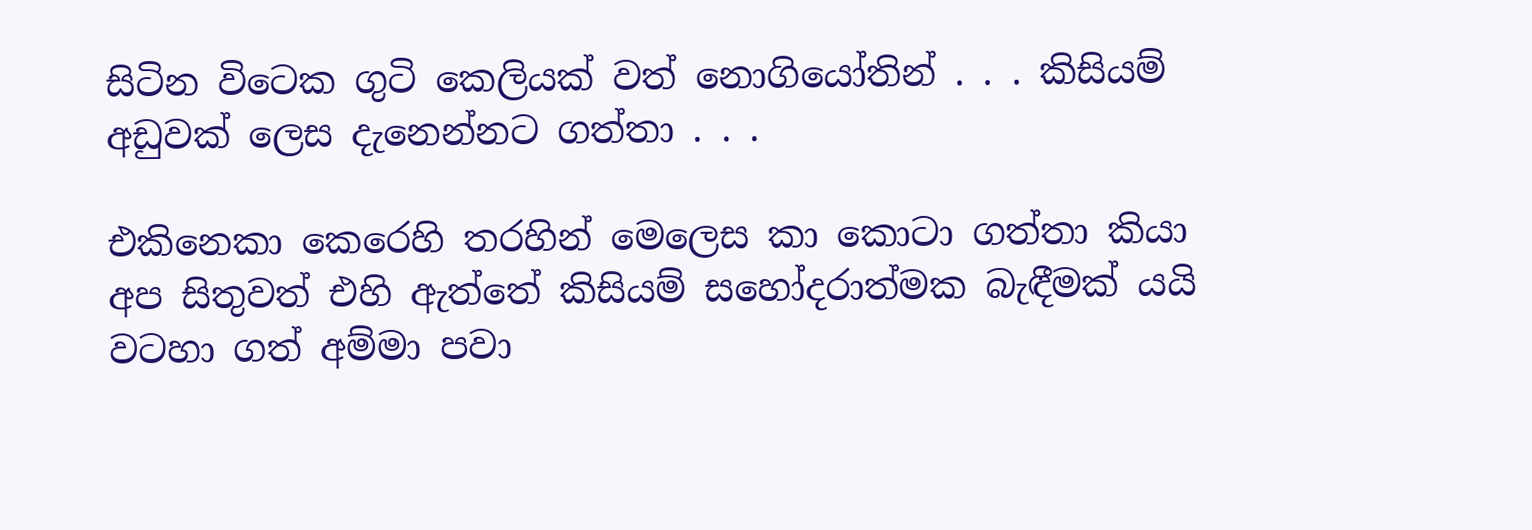සිටින විටෙක ගුටි කෙලියක් වත් නොගියෝතින් . . . කිසියම් අඩුවක් ලෙස දැනෙන්නට ගත්තා . . .

එකිනෙකා කෙරෙහි තරහින් මෙලෙස කා කොටා ගත්තා කියා අප සිතුවත් එහි ඇත්තේ කිසියම් සහෝදරාත්මක බැඳීමක් යයි වටහා ගත් අම්මා පවා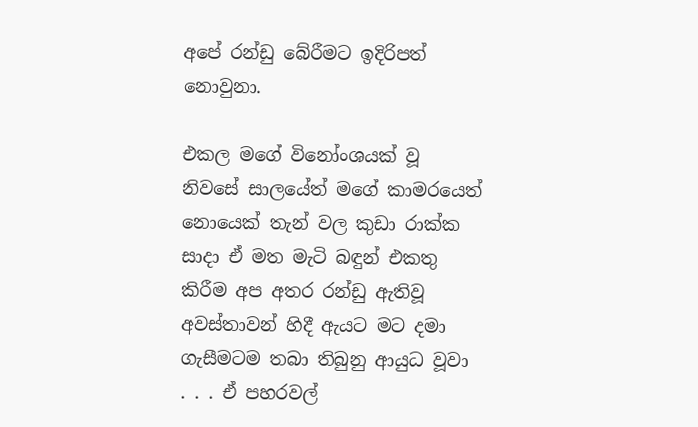අපේ රන්ඩු බේරීමට ඉදිරිපත් නොවුනා.

එකල මගේ විනෝංශයක් වූ නිවසේ සාලයේත් මගේ කාමරයෙත් නොයෙක් තැන් වල කුඩා රාක්ක සාදා ඒ මත මැටි බඳුන් එකතු කිරීම අප අතර රන්ඩු ඇතිවූ අවස්තාවන් හිදී ඇයට මට දමා ගැසීමටම තබා තිබුනු ආයුධ වූවා . . . ඒ පහරවල්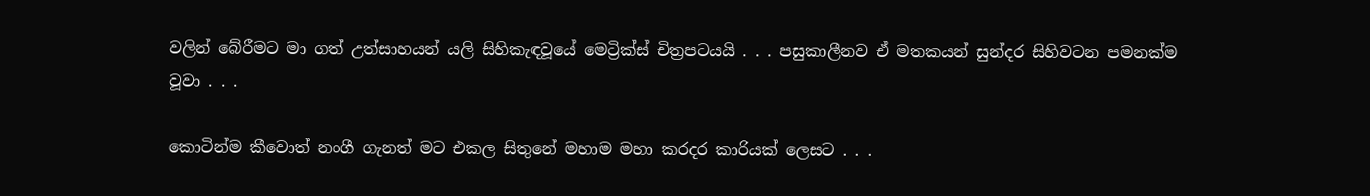වලින් බේරීමට මා ගත් උත්සාහයන් යලි සිහිකැඳවූයේ මෙට්‍රික්ස් චිත්‍රපටයයි . . . පසුකාලීනව ඒ මතකයන් සුන්දර සිහිවටන පමනක්ම වූවා . . .

කොටින්ම කීවොත් නංගී ගැනත් මට එකල සිතුනේ මහාම මහා කරදර කාරියක් ලෙසට . . .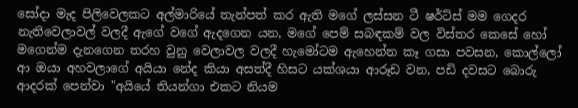සෝදා මැද පිලිවෙලකට අල්මාරියේ තැන්පත් කර ඇති මගේ ලස්සන ටී ෂර්ට්ස් මම ගෙදර නැතිවෙලාවල් වලදී ඇගේ වගේ ඇදගෙන යන, මගේ පෙම් සබඳකම් වල විස්තර කෙසේ හෝ මගෙන්ම දැනගෙන තරහ වුනු වෙලාවල වලදී හැමෝටම ඇහෙන්න කෑ ගසා පවසන, කොල්ලෝ ආ ඔයා අහවලාගේ අයියා නේද කියා අසත්දී හිසට යක්ශයා ආරූඩ වන, පඩි දවසට බොරු ආදරක් පෙන්වා "අයියේ තියන්ගා එකට නියම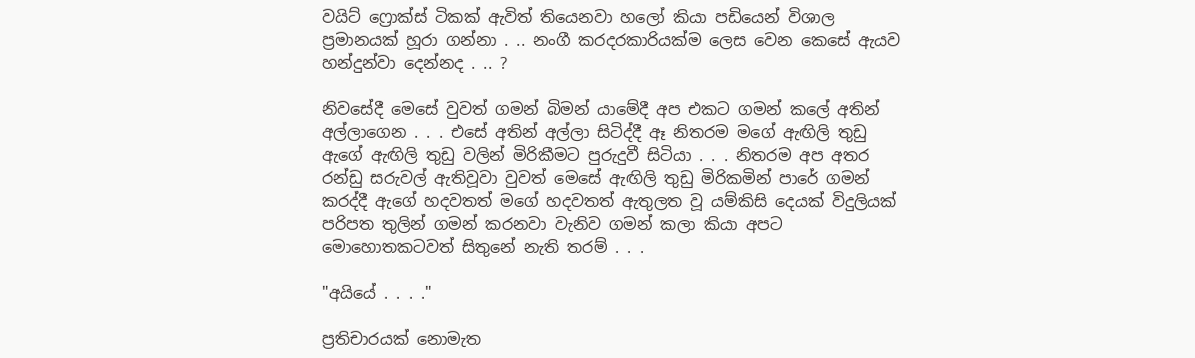වයිට් ෆ්‍රොක්ස් ටිකක් ඇවිත් තියෙනවා හලෝ කියා පඩියෙන් විශාල ප්‍රමානයක් හූරා ගන්නා . .. නංගී කරදරකාරියක්ම ලෙස වෙන කෙසේ ඇයව හන්දුන්වා දෙන්නද . .. ?

නිවසේදී මෙසේ වුවත් ගමන් බිමන් යාමේදී අප එකට ගමන් කලේ අතින් අල්ලාගෙන . . . එසේ අතින් අල්ලා සිටිද්දී ඈ නිතරම මගේ ඇඟිලි තුඩු ඇගේ ඇඟිලි තුඩු වලින් මිරිකීමට පුරුදුවී සිටියා . . . නිතරම අප අතර රන්ඩු සරුවල් ඇතිවූවා වුවත් මෙසේ ඇඟිලි තුඩු මිරිකමින් පාරේ ගමන් කරද්දී ඇගේ හදවතත් මගේ හදවතත් ඇතුලත වූ යම්කිසි දෙයක් විදුලියක් පරිපත තුලින් ගමන් කරනවා වැනිව ගමන් කලා කියා අපට මොහොතකටවත් සිතුනේ නැති තරම් . . .

"අයියේ . . . ."

ප්‍රතිචාරයක් නොමැත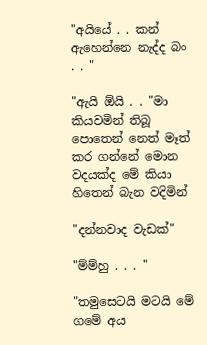"අයියේ . . කන් ඇහෙන්නෙ නැද්ද බං . . "

"ඇයි ඕයි . . "මා කියවමින් තිබූ පොතෙන් නෙත් මෑත් කර ගන්නේ මොන වදයක්ද මේ කියා හිතෙන් බැන වදිමින්

"දන්නවාද වැඩක්"

"ම්ම්හු . . . "

"තමුසෙටයි මටයි මේ ගමේ අය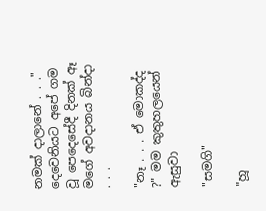නමක් දාලානේ . . ." දෙවෙනියට අපේ ගම වූ පෙදෙසේදී දිනක් ඈ මගේ අවදානය බින්දා . . .

"නෑ . . . ඒ මොකද්ද ?" මම කුතුහලයෙන් ඇසුවා

"සමගි"

"හූ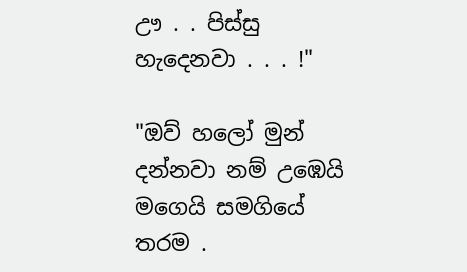ඌ . . පිස්සු හැදෙනවා . . . !"

"ඔව් හලෝ මුන් දන්නවා නම් උඹෙයි මගෙයි සමගියේ තරම .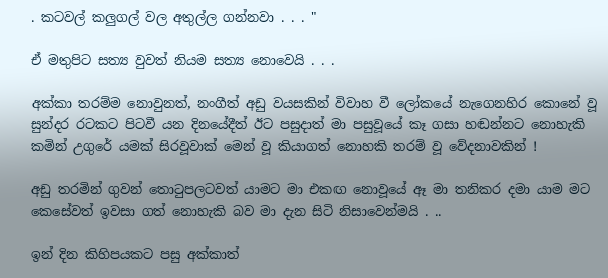. කටවල් කලුගල් වල අතුල්ල ගන්නවා . . . "

ඒ මතුපිට සත්‍ය වුවත් නියම සත්‍ය නොවෙයි . . .

අක්කා තරම්ම නොවුනත්, නංගීත් අඩු වයසකින් විවාහ වී ලෝකයේ නැගෙනහිර කොනේ වූ සුන්දර රටකට පිටවී යන දිනයේදීත් ඊට පසුදාත් මා පසුවූයේ කෑ ගසා හඬන්නට නොහැකි කමින් උගුරේ යමක් සිරවූවාක් මෙන් වූ කියාගත් නොහකි තරම් වූ වේදනාවකින් !

අඩු තරමින් ගුවන් තොටුපලටවත් යාමට මා එකඟ නොවූයේ ඈ මා තනිකර දමා යාම මට කෙසේවත් ඉවසා ගත් නොහැකි බව මා දැන සිටි නිසාවෙන්මයි . ..

ඉන් දින කිහිපයකට පසු අක්කාත්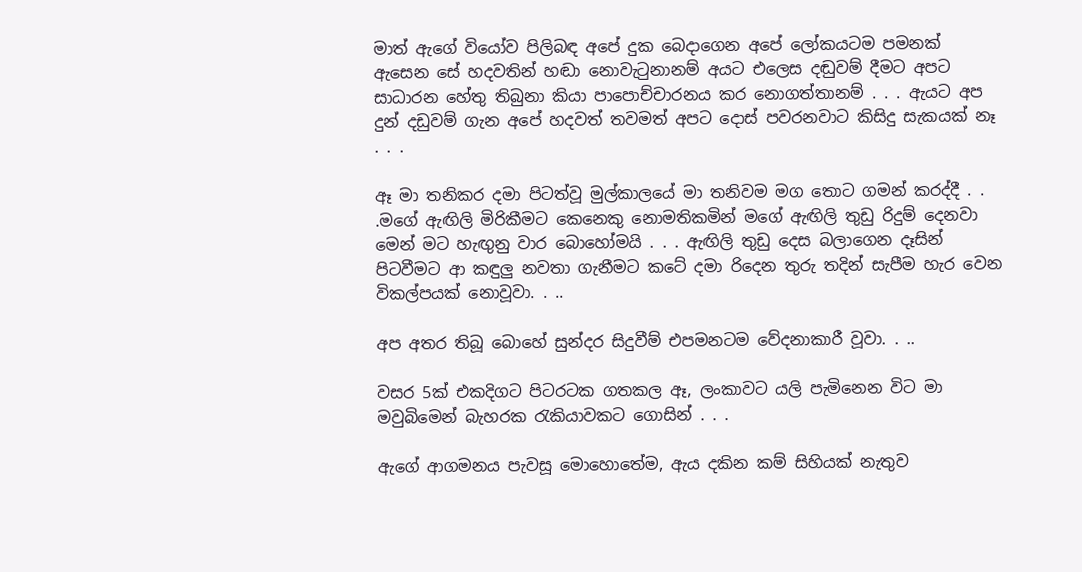මාත් ඇගේ වියෝව පිලිබඳ අපේ දුක බෙදාගෙන අපේ ලෝකයටම පමනක් ඇසෙන සේ හදවතින් හඬා නොවැටුනානම් අයට එලෙස දඬුවම් දීමට අපට සාධාරන හේතු තිබුනා කියා පාපොච්චාරනය කර නොගත්තානම් . . . ඇයට අප දුන් දඩුවම් ගැන අපේ හදවත් තවමත් අපට දොස් පවරනවාට කිසිදු සැකයක් නෑ . . .

ඈ මා තනිකර දමා පිටත්වූ මුල්කාලයේ මා තනිවම මග තොට ගමන් කරද්දී . . .මගේ ඇඟිලි මිරිකීමට කෙනෙකු නොමතිකමින් මගේ ඇඟිලි තුඩු රිදුම් දෙනවා මෙන් මට හැඟුනු වාර බොහෝමයි . . . ඇඟිලි තුඩු දෙස බලාගෙන දෑසින් පිටවීමට ආ කඳුලු නවතා ගැනීමට කටේ දමා රිදෙන තුරු තදින් සැපීම හැර වෙන විකල්පයක් නොවූවා. . ..

අප අතර තිබූ බොහේ සුන්දර සිදුවීම් එපමනටම වේදනාකාරී වූවා. . ..

වසර 5ක් එකදිගට පිටරටක ගතකල ඈ, ලංකාවට යලි පැමිනෙන විට මා මවුබිමෙන් බැහරක රැකියාවකට ගොසින් . . .

ඇගේ ආගමනය පැවසූ මොහොතේම, ඇය දකින කම් සිහියක් නැතුව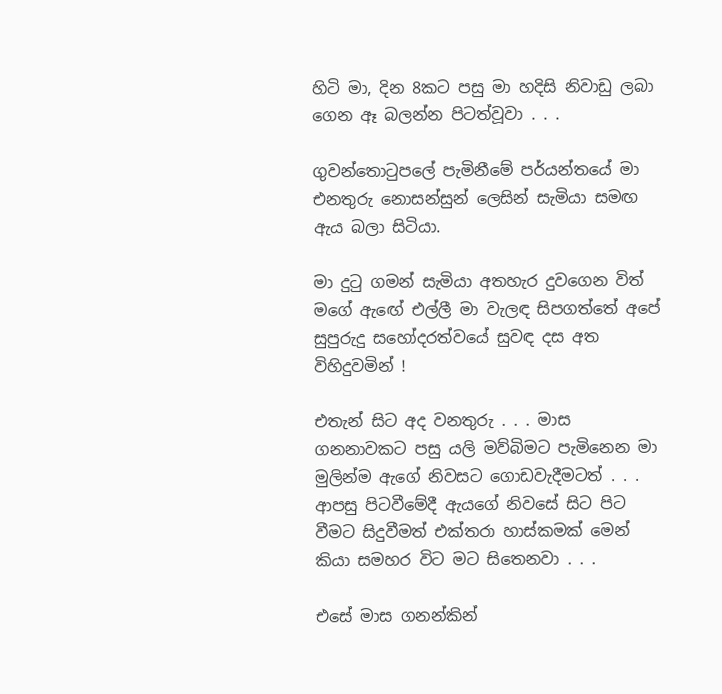හිටි මා, දින 8කට පසු මා හදිසි නිවාඩු ලබා ගෙන ඈ බලන්න පිටත්වූවා . . .

ගුවන්තොටුපලේ පැමිනීමේ පර්යන්තයේ මා එනතුරු නොසන්සුන් ලෙසින් සැමියා සමඟ ඇය බලා සිටියා.

මා දුටු ගමන් සැමියා අතහැර දුවගෙන විත් මගේ ඇඟේ එල්ලී මා වැලඳ සිපගත්තේ අපේ සුපුරුදු සහෝදරත්වයේ සුවඳ දස අත විහිදුවමින් !

එතැන් සිට අද වනතුරු . . . මාස ගනනාවකට පසු යලි මව්බිමට පැමිනෙන මා මුලින්ම ඇගේ නිවසට ගොඩවැදීමටත් . . . ආපසු පිටවීමේදී ඇයගේ නිවසේ සිට පිට වීමට සිදුවීමත් එක්තරා හාස්කමක් මෙන් කියා සමහර විට මට සිතෙනවා . . .

එසේ මාස ගනන්කින්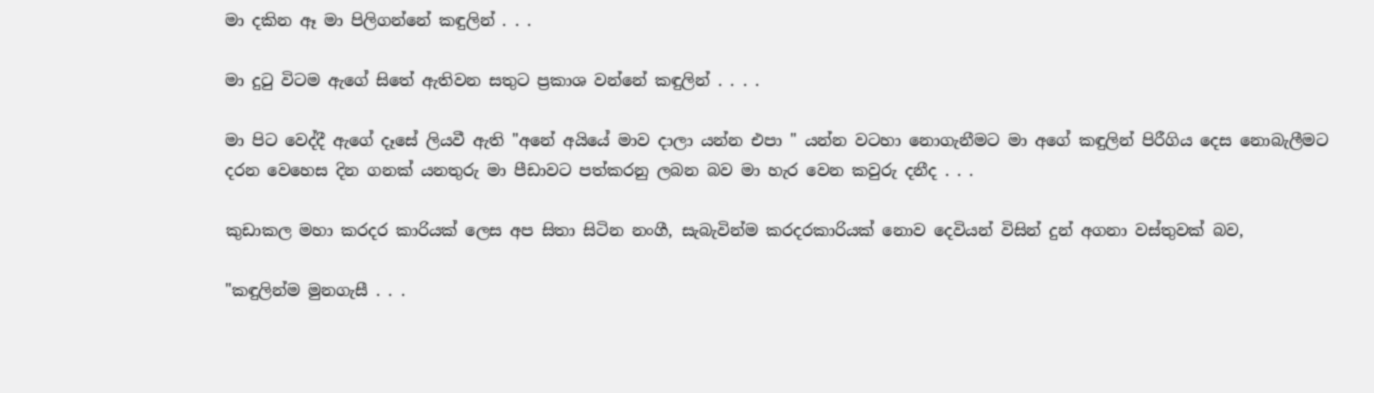මා දකින ඈ මා පිලිගන්නේ කඳුලින් . . .

මා දුටු විටම ඇගේ සිතේ ඇතිවන සතුට ප්‍රකාශ වන්නේ කඳුලින් . . . .

මා පිට වෙද්දී ඇගේ දෑසේ ලියවී ඇති "අනේ අයියේ මාව දාලා යන්න එපා " යන්න වටහා නොගැනීමට මා අගේ කඳුලින් පිරීගිය දෙස නොබැලීමට දරන වෙහෙස දින ගනක් යනතුරු මා පීඩාවට පත්කරනු ලබන බව මා හැර වෙන කවුරු දනීද . . .

කුඩාකල මහා කරදර කාරියක් ලෙස අප සිතා සිටින නංගී, සැබැවින්ම කරදරකාරියක් නොව දෙවියන් විසින් දුන් අගනා වස්තුවක් බව,

"කඳුලින්ම මුනගැසී . . .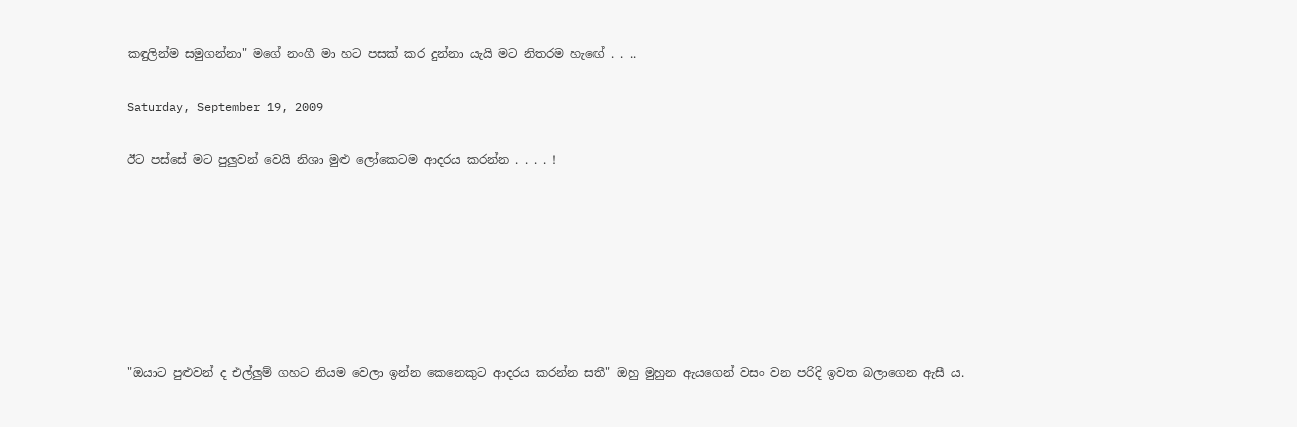කඳුලින්ම සමුගන්නා" මගේ නංගී මා හට පසක් කර දුන්නා යැයි මට නිතරම හැඟේ . . ..

Saturday, September 19, 2009

ඊට පස්සේ මට පුලුවන් වෙයි නිශා මුළු ලෝකෙටම ආදරය කරන්න . . . . !







"ඔයාට පුළුවන් ද එල්ලුම් ගහට නියම වෙලා ඉන්න කෙනෙකුට ආදරය කරන්න සතී" ඔහු මුහුන ඇයගෙන් වසං වන පරිදි ඉවත බලාගෙන ඇසී ය.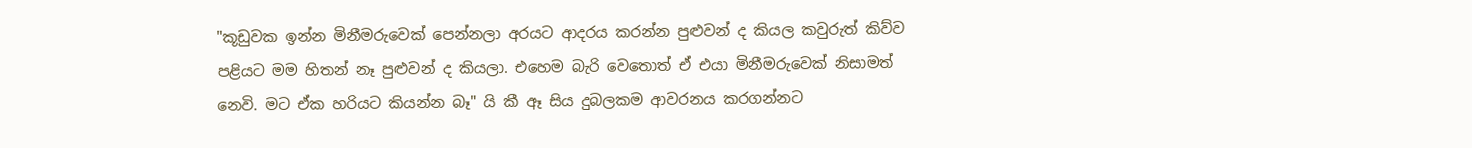"කූඩුවක ඉන්න මිනීමරුවෙක් පෙන්නලා අරයට ආදරය කරන්න පුළුවන් ද කියල කවුරුත් කිව්ව පළියට මම හිතන් නෑ පුළුවන් ද කියලා. එහෙම බැරි වෙතොත් ඒ එයා මිනීමරුවෙක් නිසාමත් නෙවි. මට ඒක හරියට කියන්න බෑ" යි කී ඈ සිය දුබලකම ආවරනය කරගන්නට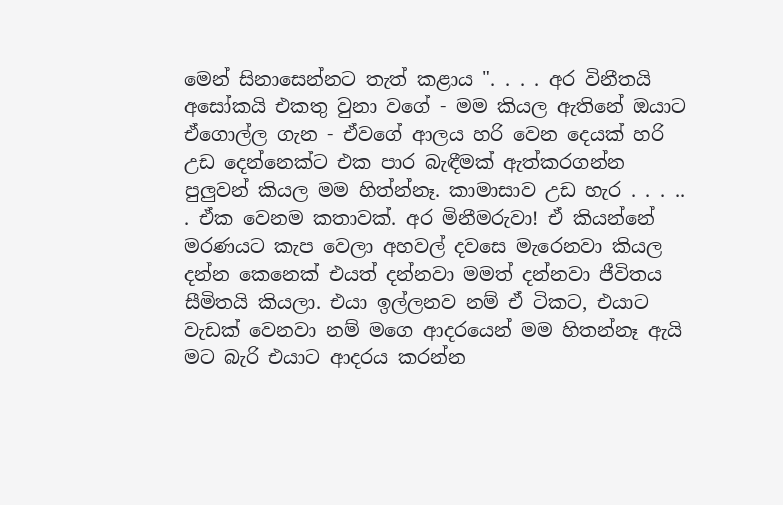මෙන් සිනාසෙන්නට තැත් කළාය ". . . . අර විනීතයි අසෝකයි එකතු වුනා වගේ - මම කියල ඇතිනේ ඔයාට ඒගොල්ල ගැන - ඒවගේ ආලය හරි වෙන දෙයක් හරි උඩ දෙන්නෙක්ට එක පාර බැඳීමක් ඇත්කරගන්න පුලුවන් කියල මම හිත්න්නෑ. කාමාසාව උඩ හැර . . . .. . ඒක වෙනම කතාවක්. අර මිනීමරුවා! ඒ කියන්නේ මරණයට කැප වෙලා අහවල් දවසෙ මැරෙනවා කියල දන්න කෙනෙක් එයත් දන්නවා මමත් දන්නවා ජීවිතය සීමිතයි කියලා. එයා ඉල්ලනව නම් ඒ ටිකට, එයාට වැඩක් වෙනවා නම් මගෙ ආදරයෙන් මම හිතන්නෑ ඇයි මට බැරි එයාට ආදරය කරන්න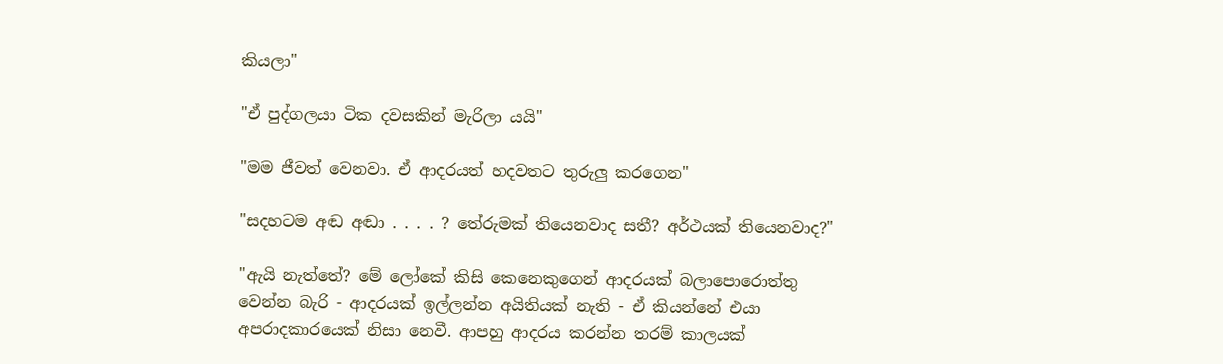කියලා"

"ඒ පුද්ගලයා ටික දවසකින් මැරිලා යයි"

"මම ජීවත් වෙනවා. ඒ ආදරයත් හදවතට තුරුලු කරගෙන"

"සදහටම අඬ අඬා . . . . ? තේරුමක් තියෙනවාද සතී? අර්ථයක් තියෙනවාද?"

"ඇයි නැත්තේ? මේ ලෝකේ කිසි කෙනෙකුගෙන් ආදරයක් බලාපොරොත්තු වෙන්න බැරි - ආදරයක් ඉල්ලන්න අයිතියක් නැති - ඒ කියන්නේ එයා අපරාදකාරයෙක් නිසා නෙවී. ආපහු ආදරය කරන්න තරම් කාලයක්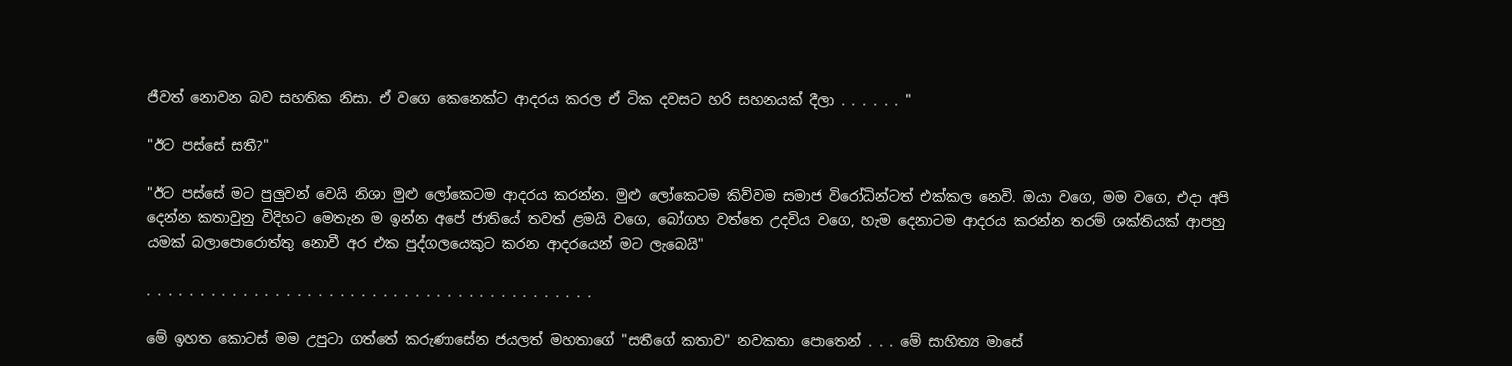ජීවත් නොවන බව සහතික නිසා. ඒ වගෙ කෙනෙක්ට ආදරය කරල ඒ ටික දවසට හරි සහනයක් දීලා . . . . . . "

"ඊට පස්සේ සතී?"

"ඊට පස්සේ මට පුලුවන් වෙයි නිශා මුළු ලෝකෙටම ආදරය කරන්න. මුළු ලෝකෙටම කිව්වම සමාජ විරෝධින්ටත් එක්කල නෙවි. ඔයා වගෙ, මම වගෙ, එදා අපි දෙන්න කතාවුනු විදිහට මෙතැන ම ඉන්න අපේ ජාතියේ තවත් ළමයි වගෙ, බෝගහ වත්තෙ උදවිය වගෙ, හැම දෙනාටම ආදරය කරන්න තරම් ශක්තියක් ආපහු යමක් බලාපොරොත්තු නොවී අර එක පුද්ගලයෙකුට කරන ආදරයෙන් මට ලැබෙයි"

. . . . . . . . . . . . . . . . . . . . . . . . . . . . . . . . . . . . . . . . . .

මේ ඉහත කොටස් මම උපුටා ගත්තේ කරුණාසේන ජයලත් මහතාගේ "සතීගේ කතාව" නවකතා පොතෙන් . . . මේ සාහිත්‍ය මාසේ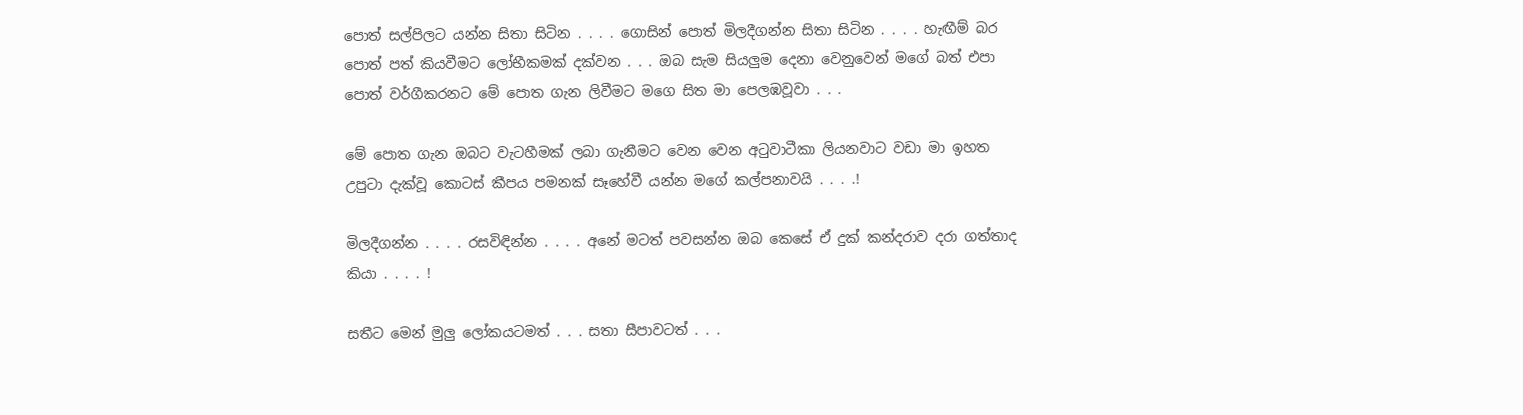පොත් සල්පිලට යන්න සිතා සිටින . . . . ගොසින් පොත් මිලදීගන්න සිතා සිටින . . . . හැඟීම් බර පොත් පත් කියවීමට ලෝභීකමක් දක්වන . . . ඔබ සැම සියලුම දෙනා වෙනුවෙන් මගේ බත් එපා පොත් වර්ගීකරනට මේ පොත ගැන ලිවීමට මගෙ සිත මා පෙලඹවූවා . . .

මේ පොත ගැන ඔබට වැටහීමක් ලබා ගැනීමට වෙන වෙන අටුවාටීකා ලියනවාට වඩා මා ඉහත උපුටා දැක්වූ කොටස් කීපය පමනක් සෑහේවී යන්න මගේ කල්පනාවයි . . . .!

මිලදීගන්න . . . . රසවිඳින්න . . . . අනේ මටත් පවසන්න ඔබ කෙසේ ඒ දුක් කන්දරාව දරා ගත්තාද කියා . . . . !

සතීට මෙන් මුලු ලෝකයටමත් . . . සතා සීපාවටත් . . .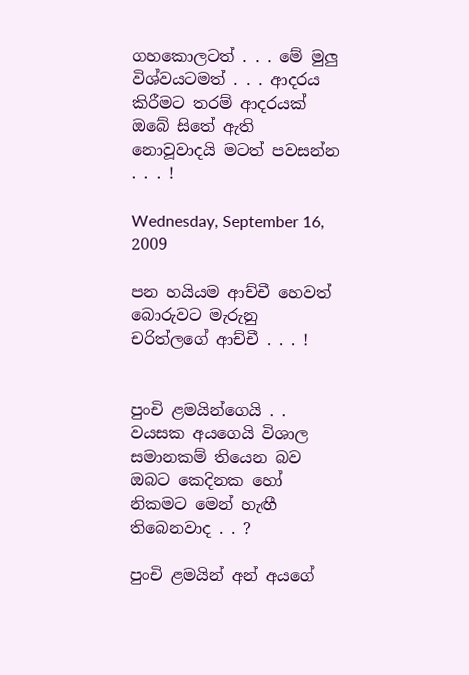ගහකොලටත් . . . මේ මුලු විශ්වයටමත් . . . ආදරය කිරීමට තරම් ආදරයක් ඔබේ සිතේ ඇති නොවූවාදයි මටත් පවසන්න . . . !

Wednesday, September 16, 2009

පන හයියම ආච්චී හෙවත් බොරුවට මැරුනු චරිත්ලගේ ආච්චී . . . !


පුංචි ළමයින්ගෙයි . . වයසක අයගෙයි විශාල සමානකම් තියෙන බව ඔබට කෙදිනක හෝ නිකමට මෙන් හැඟී තිබෙනවාද . . ?

පුංචි ළමයින් අන් අයගේ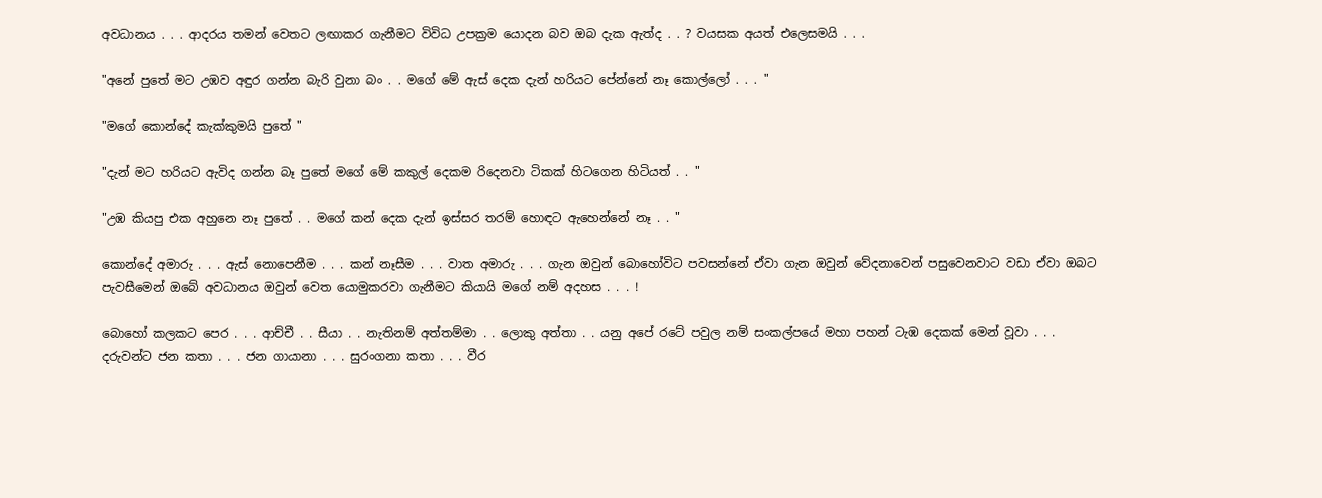අවධානය . . . ආදරය තමන් වෙතට ලඟාකර ගැනීමට විවිධ උපක්‍රම යොදන බව ඔබ දැක ඇත්ද . . ? වයසක අයත් එලෙසමයි . . .

"අනේ පුතේ මට උඹව අඳුර ගන්න බැරි වුනා බං . . මගේ මේ ඇස් දෙක දැන් හරියට පේන්නේ නෑ කොල්ලෝ . . . "

"මගේ කොන්දේ කැක්කුමයි පුතේ "

"දැන් මට හරියට ඇවිද ගන්න බෑ පුතේ මගේ මේ කකුල් දෙකම රිදෙනවා ටිකක් හිටගෙන හිටියත් . . "

"උඹ කියපු එක අහුනෙ නෑ පුතේ . . මගේ කන් දෙක දැන් ඉස්සර තරම් හොඳට ඇහෙන්නේ නෑ . . "

කොන්දේ අමාරු . . . ඇස් නොපෙනීම . . . කන් නෑසීම . . . වාත අමාරු . . . ගැන ඔවුන් බොහෝවිට පවසන්නේ ඒවා ගැන ඔවුන් වේදනාවෙන් පසුවෙනවාට වඩා ඒවා ඔබට පැවසීමෙන් ඔබේ අවධානය ඔවුන් වෙත යොමුකරවා ගැනීමට කියායි මගේ නම් අදහස . . . !

බොහෝ කලකට පෙර . . . ආච්චී . . සීයා . . නැතිනම් අත්තම්මා . . ලොකු අත්තා . . යනු අපේ රටේ පවුල නම් සංකල්පයේ මහා පහන් ටැඹ දෙකක් මෙන් වූවා . . . දරුවන්ට ජන කතා . . . ජන ගායානා . . . සුරංගනා කතා . . . වීර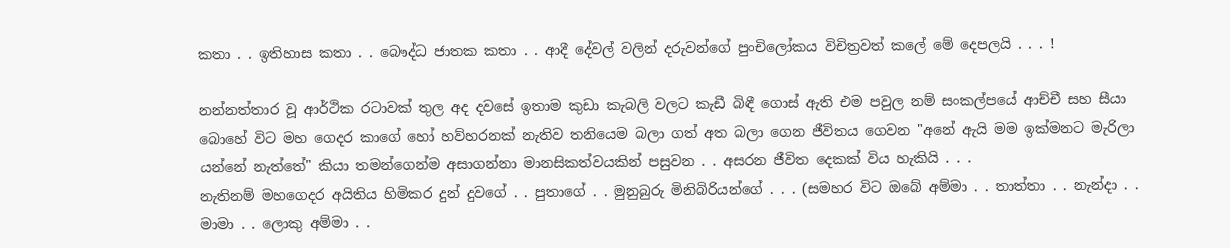කතා . . ඉතිහාස කතා . . බෞද්ධ ජාතක කතා . . ආදී දේවල් වලින් දරුවන්ගේ පුංචිලෝකය විචිත්‍රවත් කලේ මේ දෙපලයි . . . !

නන්නත්තාර වූ ආර්ථික රටාවක් තුල අද දවසේ ඉතාම කුඩා කැබලි වලට කැඩී බිඳී ගොස් ඇති එම පවුල නම් සංකල්පයේ ආච්චී සහ සීයා බොහේ විට මහ ගෙදර කාගේ හෝ හව්හරනක් නැතිව තනියෙම බලා ගත් අත බලා ගෙන ජීවිතය ගෙවන "අනේ ඇයි මම ඉක්මනට මැරිලා යන්නේ නැත්තේ" කියා තමන්ගෙන්ම අසාගන්නා මානසිකත්වයකින් පසුවන . . අසරන ජීවිත දෙකක් විය හැකියි . . .
නැතිනම් මහගෙදර අයිතිය හිමිකර දුන් දුවගේ . . පුතාගේ . . මුනුබුරු මිනිබිරියන්ගේ . . . (සමහර විට ඔබේ අම්මා . . තාත්තා . . නැන්දා . . මාමා . . ලොකු අම්මා . .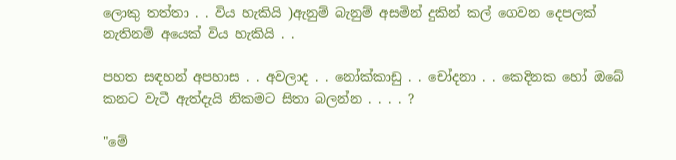ලොකු තත්තා . . විය හැකියි )ඇනුම් බැනුම් අසමින් දුකින් කල් ගෙවන දෙපලක් නැතිනම් අයෙක් විය හැකියි . .

පහත සඳහන් අපහාස . . අවලාද . . නෝක්කාඩු . . චෝදනා . . කෙදිනක හෝ ඔබේ කනට වැටී ඇත්දැයි නිකමට සිතා බලන්න . . . . ?

"මේ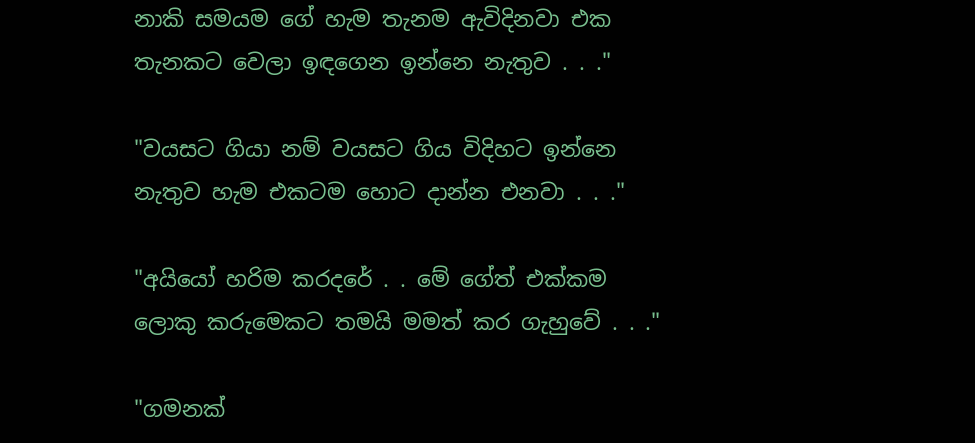නාකි සමයම ගේ හැම තැනම ඇවිදිනවා එක තැනකට වෙලා ඉඳගෙන ඉන්නෙ නැතුව . . ."

"වයසට ගියා නම් වයසට ගිය විදිහට ඉන්නෙ නැතුව හැම එකටම හොට දාන්න එනවා . . ."

"අයියෝ හරිම කරදරේ . . මේ ගේත් එක්කම ලොකු කරුමෙකට තමයි මමත් කර ගැහුවේ . . ."

"ගමනක්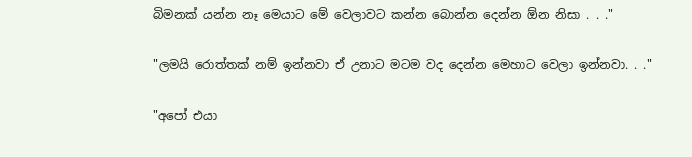බිමනක් යන්න නෑ මෙයාට මේ වෙලාවට කන්න බොන්න දෙන්න ඕන නිසා . . ."

"ලමයි රොත්තක් නම් ඉන්නවා ඒ උනාට මටම වද දෙන්න මෙහාට වෙලා ඉන්නවා. . ."

"අපෝ එයා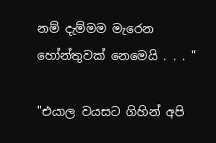නම් දැම්මම මැරෙන හෝන්තුවක් නෙමෙයි . . . "

"එයාල වයසට ගිහින් අපි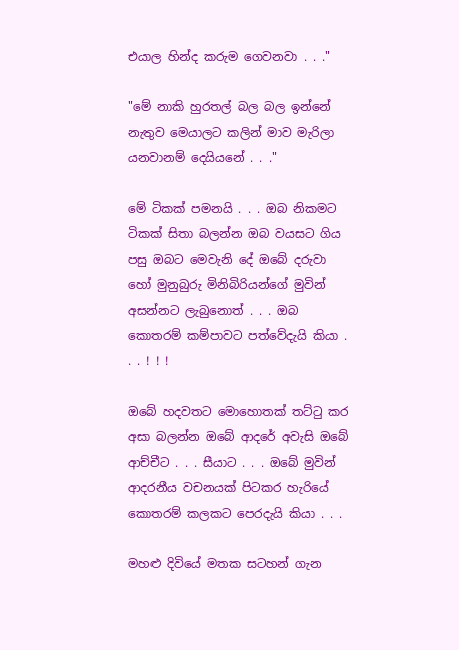එයාල හින්ද කරුම ගෙවනවා . . ."

"මේ නාකි හුරතල් බල බල ඉන්නේ නැතුව මෙයාලට කලින් මාව මැරිලා යනවානම් දෙයියනේ . . ."

මේ ටිකක් පමනයි . . . ඔබ නිකමට ටිකක් සිතා බලන්න ඔබ වයසට ගිය පසු ඔබට මෙවැනි දේ ඔබේ දරුවා හෝ මුනුබුරු මිනිබිරියන්ගේ මුවින් අසන්නට ලැබුනොත් . . . ඔබ කොතරම් කම්පාවට පත්වේදැයි කියා . . . ! ! !

ඔබේ හදවතට මොහොතක් තට්ටු කර අසා බලන්න ඔබේ ආදරේ අවැසි ඔබේ ආච්චීට . . . සීයාට . . . ඔබේ මුවින් ආදරනීය වචනයක් පිටකර හැරියේ කොතරම් කලකට පෙරදැයි කියා . . .

මහළු දිවියේ මතක සටහන් ගැන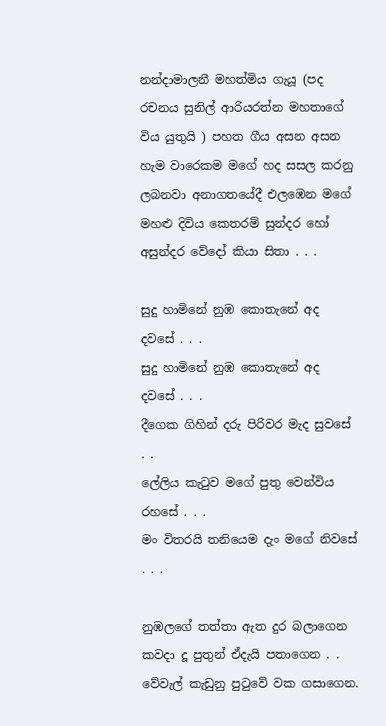නන්දාමාලනී මහත්මිය ගැයූ (පද රචනය සුනිල් ආරියරත්න මහතාගේ විය යුතුයි ) පහත ගීය අසන අසන හැම වාරෙකම මගේ හද සසල කරනු ලබනවා අනාගතයේදී එලඹෙන මගේ මහළු දිවිය කෙතරම් සුන්දර හෝ අසුන්දර වේදෝ කියා සිතා . . .

සුදු හාමිනේ නුඹ කොතැනේ අද දවසේ . . .
සුදු හාමිනේ නුඹ කොතැනේ අද දවසේ . . .
දීගෙක ගිහින් දරු පිරිවර මැද සුවසේ . .
ලේලිය කැටුව මගේ පුතු වෙන්විය රහසේ . . .
මං විතරයි තනියෙම දැං මගේ නිවසේ . . .

නුඹලගේ තත්තා ඇත දුර බලාගෙන
කවදා දූ පුතුන් ඒදැයි පතාගෙන . .
වේවැල් කැඩුනු පුටුවේ වක ගසාගෙන.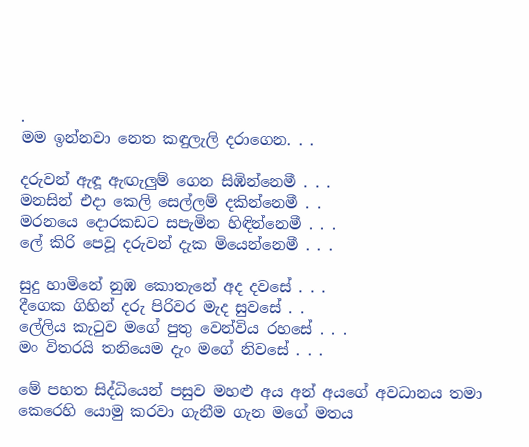.
මම ඉන්නවා නෙත කඳුලැලි දරාගෙන. . .

දරුවන් ඇඳූ ඇඟැලුම් ගෙන සිඹින්නෙමී . . .
මනසින් එදා කෙලි සෙල්ලම් දකින්නෙමී . .
මරනයෙ දොරකඩට සපැමින හිඳින්නෙමී . . .
ලේ කිරි පෙවූ දරුවන් දැක මියෙන්නෙමී . . .

සුදු හාමිනේ නුඹ කොතැනේ අද දවසේ . . .
දීගෙක ගිහින් දරු පිරිවර මැද සුවසේ . .
ලේලිය කැටුව මගේ පුතු වෙන්විය රහසේ . . .
මං විතරයි තනියෙම දැං මගේ නිවසේ . . .

මේ පහත සිද්ධියෙන් පසුව මහළු අය අන් අයගේ අවධානය තමා කෙරෙහි යොමු කරවා ගැනීම ගැන මගේ මතය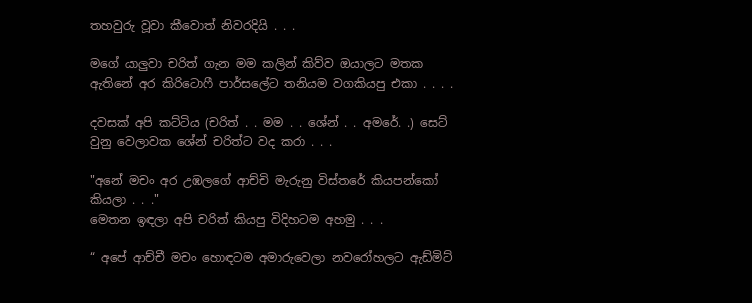තහවුරු වූවා කීවොත් නිවරදියි . . .

මගේ යාලුවා චරිත් ගැන මම කලින් කිව්ව ඔයාලට මතක ඇතිනේ අර කිරිටොෆී පාර්සලේට තනියම වගකියපු එකා . . . .

දවසක් අපි කට්ටිය (චරිත් . . මම . . ශේන් . . අමරේ. .) සෙට් වුනු වෙලාවක ශේන් චරිත්ට වද කරා . . .

"අනේ මචං අර උඹලගේ ආච්චි මැරුනු විස්තරේ කියපන්කෝ කියලා . . ."
මෙතන ඉඳලා අපි චරිත් කියපු විදිහටම අහමු . . .

“ අපේ ආච්චී මචං හොඳටම අමාරුවෙලා නවරෝහලට ඇඩ්මිට්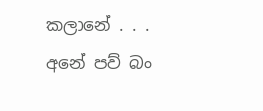කලානේ . . . අනේ පව් බං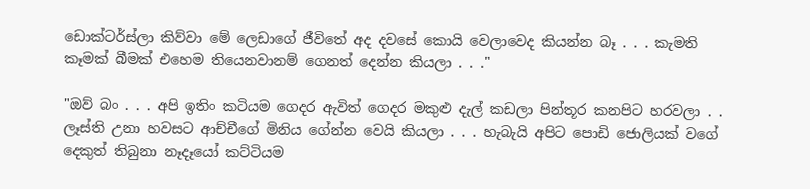ඩොක්ටර්ස්ලා කිව්වා මේ ලෙඩාගේ ජීවිතේ අද දවසේ කොයි වෙලාවෙද කියන්න බෑ . . . කැමති කෑමක් බීමක් එහෙම තියෙනවානම් ගෙනත් දෙන්න කියලා . . ."

"ඔව් බං . . . අපි ඉතිං කටියම ගෙදර ඇවිත් ගෙදර මකුළු දැල් කඩලා පින්තූර කනපිට හරවලා . . ලෑස්ති උනා හවසට ආච්චීගේ මිනිය ගේන්න වෙයි කියලා . . . හැබැයි අපිට පොඩි ජොලියක් වගේ දෙකුත් තිබුනා නෑදෑයෝ කට්ටියම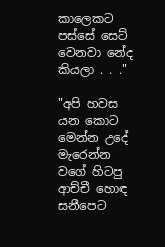කාලෙකට පස්සේ සෙට් වෙනවා නේද කියලා . . ."

"අපි හවස යන කොට මෙන්න උදේ මැරෙන්න වගේ හිටපු ආච්චී හොඳ සනීපෙට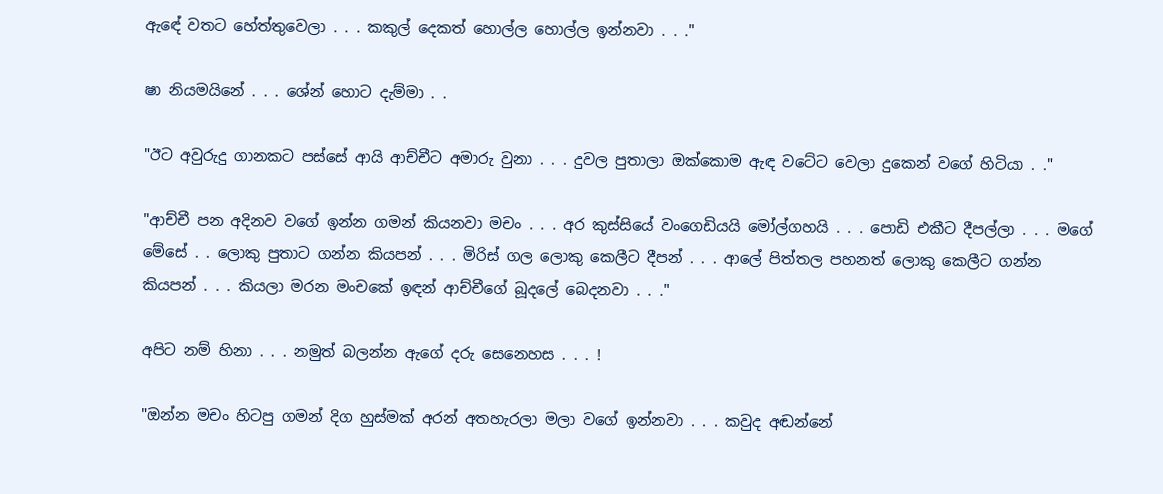ඇඳේ වතට හේත්තුවෙලා . . . කකුල් දෙකත් හොල්ල හොල්ල ඉන්නවා . . ."

ෂා නියමයිනේ . . . ශේන් හොට දැම්මා . .

"ඊට අවුරුදු ගානකට පස්සේ ආයි ආච්චීට අමාරු වුනා . . . දුවල පුතාලා ඔක්කොම ඇඳ වටේට වෙලා දුකෙන් වගේ හිටියා . ."

"ආච්චී පන අදිනව වගේ ඉන්න ගමන් කියනවා මචං . . . අර කුස්සියේ වංගෙඩියයි මෝල්ගහයි . . . පොඩි එකීට දීපල්ලා . . . මගේ මේසේ . . ලොකු පුතාට ගන්න කියපන් . . . මිරිස් ගල ලොකු කෙලීට දීපන් . . . ආලේ පිත්තල පහනත් ලොකු කෙලීට ගන්න කියපන් . . . කියලා මරන මංචකේ ඉඳන් ආච්චීගේ බූදලේ බෙදනවා . . ."

අපිට නම් හිනා . . . නමුත් බලන්න ඇගේ දරු සෙනෙහස . . . !

"ඔන්න මචං හිටපු ගමන් දිග හුස්මක් අරන් අතහැරලා මලා වගේ ඉන්නවා . . . කවුද අඬන්නේ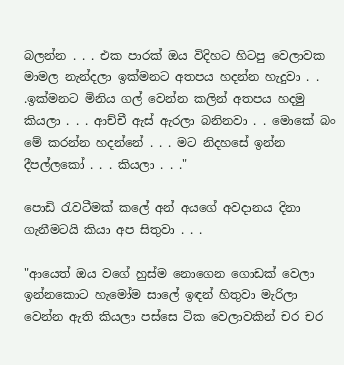බලන්න . . . එක පාරක් ඔය විදිහට හිටපු වෙලාවක මාමල නැන්දලා ඉක්මනට අතපය හදන්න හැදුවා . . .ඉක්මනට මිනිය ගල් වෙන්න කලින් අතපය හදමු කියලා . . . ආච්චී ඇස් ඇරලා බනිනවා . . මොකේ බං මේ කරන්න හදන්නේ . . . මට නිදහසේ ඉන්න දීපල්ලකෝ . . . කියලා . . ."

පොඩි රැවටීමක් කලේ අන් අයගේ අවදානය දිනා ගැනීමටයි කියා අප සිතුවා . . .

"ආයෙත් ඔය වගේ හුස්ම නොගෙන ගොඩක් වෙලා ඉන්නකොට හැමෝම සාලේ ඉඳන් හිතුවා මැරිලා වෙන්න ඇති කියලා පස්සෙ ටික වෙලාවකින් චර චර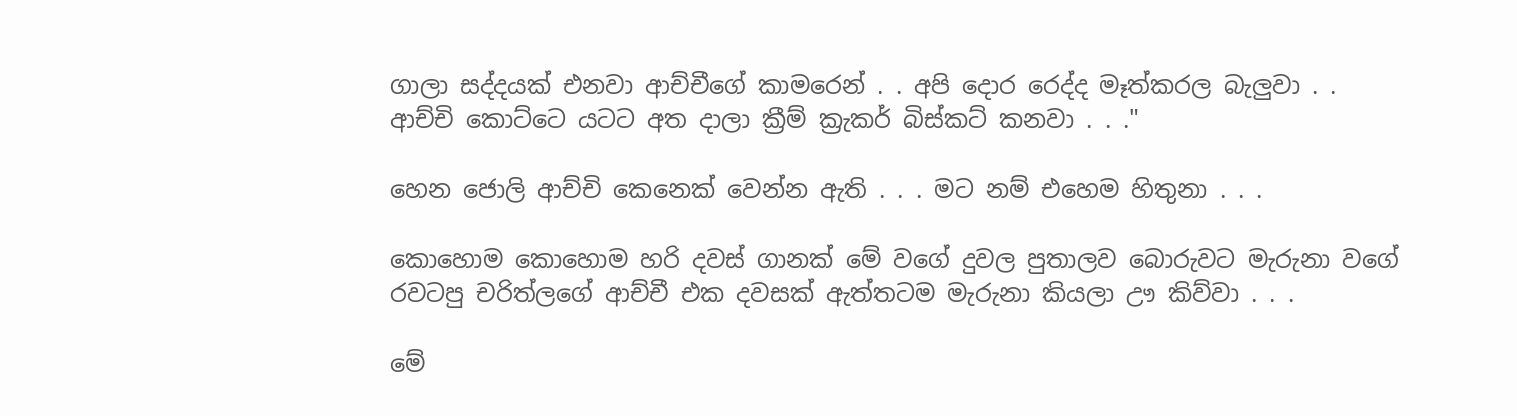ගාලා සද්දයක් එනවා ආච්චීගේ කාමරෙන් . . අපි දොර රෙද්ද මෑත්කරල බැලුවා . . ආච්චි කොට්ටෙ යටට අත දාලා ක්‍රීම් ක්‍රැකර් බිස්කට් කනවා . . ."

හෙන ජොලි ආච්චි කෙනෙක් වෙන්න ඇති . . . මට නම් එහෙම හිතුනා . . .

කොහොම කොහොම හරි දවස් ගානක් මේ වගේ දුවල පුතාලව බොරුවට මැරුනා වගේ රවටපු චරිත්ලගේ ආච්චී එක දවසක් ඇත්තටම මැරුනා කියලා ඌ කිව්වා . . .

මේ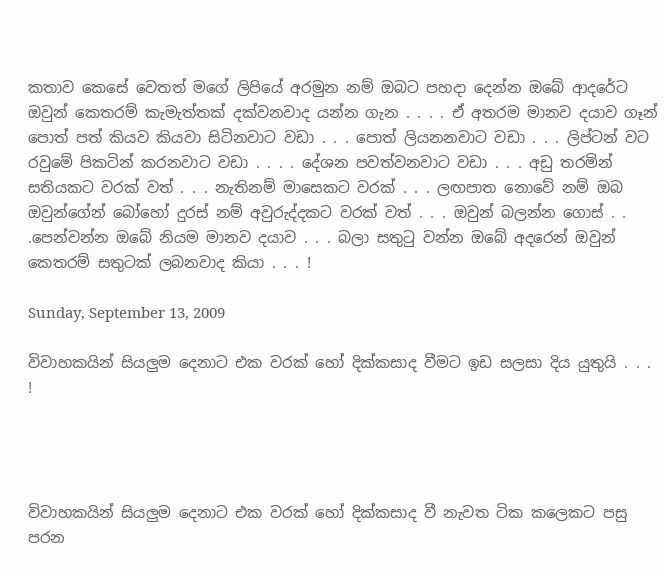කතාව කෙසේ වෙතත් මගේ ලිපියේ අරමුන නම් ඔබට පහදා දෙන්න ඔබේ ආදරේට ඔවුන් කෙතරම් කැමැත්තක් දක්වනවාද යන්න ගැන . . . . ඒ අතරම මානව දයාව ගෑන් පොත් පත් කියව කියවා සිටිනවාට වඩා . . . පොත් ලියනනවාට වඩා . . . ලිප්ටන් වට රවුමේ පිකටින් කරනවාට වඩා . . . . දේශන පවත්වනවාට වඩා . . . අඩු තරමින් සතියකට වරක් වත් . . . නැතිනම් මාසෙකට වරක් . . . ලඟපාත නොවේ නම් ඔබ ඔවුන්ගේන් බෝහෝ දුරස් නම් අවුරුද්දකට වරක් වත් . . . ඔවුන් බලන්න ගොස් . . .පෙන්වන්න ඔබේ නියම මානව දයාව . . . බලා සතුටු වන්න ඔබේ අදරෙන් ඔවුන් කෙතරම් සතුටක් ලබනවාද කියා . . . !

Sunday, September 13, 2009

විවාහකයින් සියලුම දෙනාට එක වරක් හෝ දික්කසාද වීමට ඉඩ සලසා දිය යුතුයි . . . !




විවාහකයින් සියලුම දෙනාට එක වරක් හෝ දික්කසාද වී නැවත ටික කලෙකට පසු පරන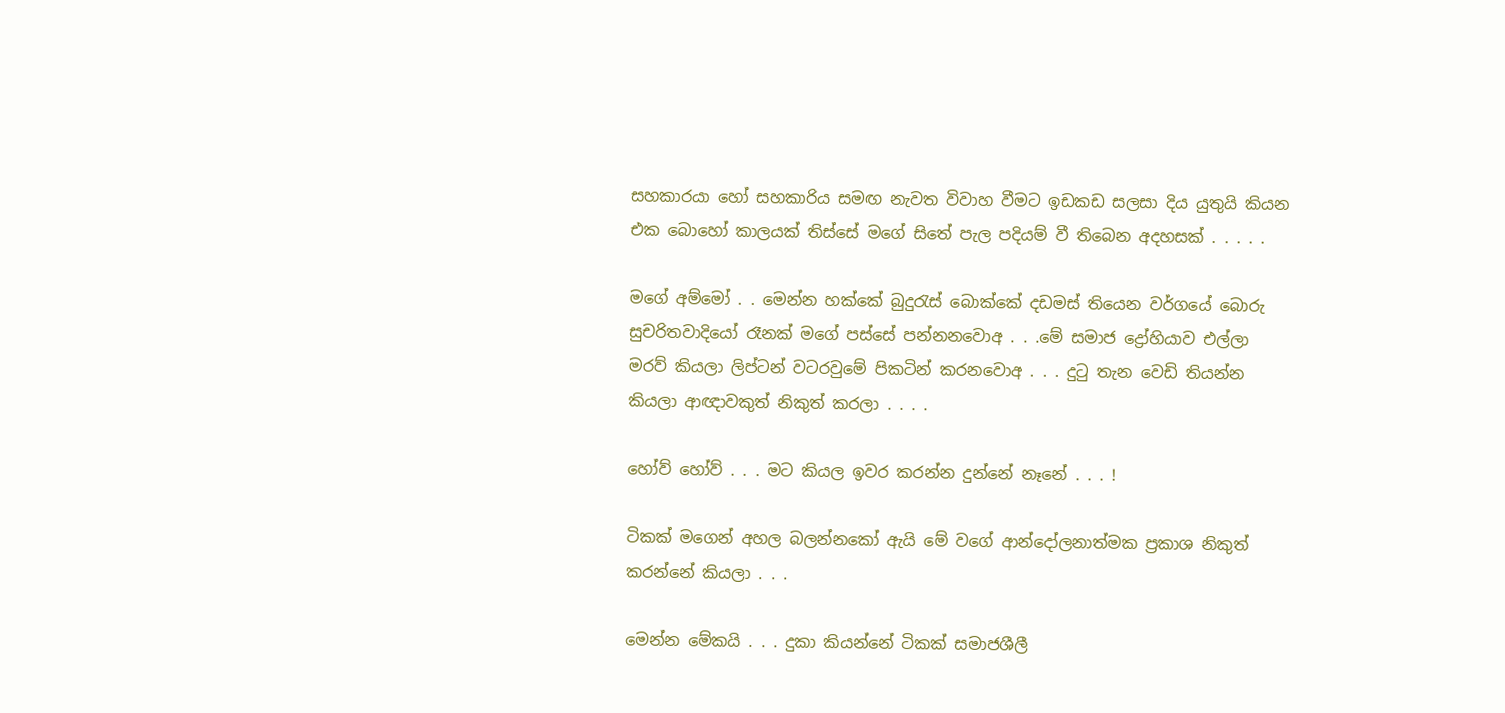සහකාරයා හෝ සහකාරිය සමඟ නැවත විවාහ වීමට ඉඩකඩ සලසා දිය යුතුයි කියන එක බොහෝ කාලයක් තිස්සේ මගේ සිතේ පැල පදියම් වී තිබෙන අදහසක් . . . . .

මගේ අම්මෝ . . මෙන්න හක්කේ බුදුරැස් බොක්කේ දඩමස් තියෙන වර්ගයේ බොරු සුචරිතවාදියෝ රෑනක් මගේ පස්සේ පන්නනවොඅ . . .මේ සමාජ ද්‍රෝහියාව එල්ලා මරව් කියලා ලිප්ටන් වටරවුමේ පිකටින් කරනවොඅ . . . දුටු තැන වෙඩි තියන්න කියලා ආඥාවකුත් නිකුත් කරලා . . . .

හෝව් හෝව් . . . මට කියල ඉවර කරන්න දුන්නේ නෑනේ . . . !

ටිකක් මගෙන් අහල බලන්නකෝ ඇයි මේ වගේ ආන්දෝලනාත්මක ප්‍රකාශ නිකුත් කරන්නේ කියලා . . .

මෙන්න මේකයි . . . දුකා කියන්නේ ටිකක් සමාජශීලී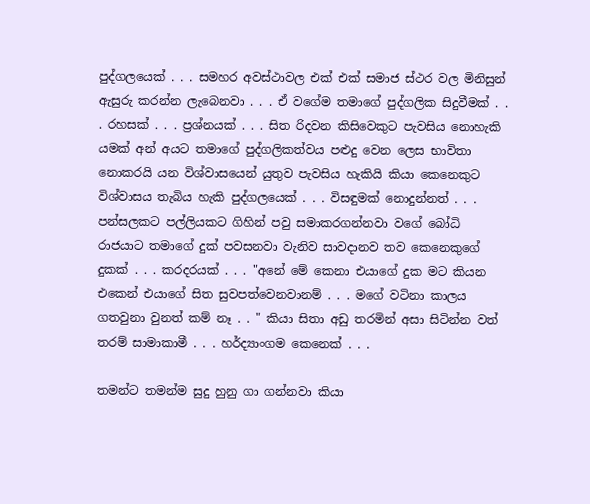පුද්ගලයෙක් . . . සමහර අවස්ථාවල එක් එක් සමාජ ස්ථර වල මිනිසුන් ඇසුරු කරන්න ලැබෙනවා . . . ඒ වගේම තමාගේ පුද්ගලික සිදුවීමක් . . . රහසක් . . . ප්‍රශ්නයක් . . . සිත රිදවන කිසිවෙකුට පැවසිය නොහැකි යමක් අන් අයට තමාගේ පුද්ගලිකත්වය පළුදු වෙන ලෙස භාවිතා නොකරයි යන විශ්වාසයෙන් යුතුව පැවසිය හැකියි කියා කෙනෙකුට විශ්වාසය තැබිය හැකි පුද්ගලයෙක් . . . විසඳුමක් නොදුන්නත් . . . පන්සලකට පල්ලියකට ගිහින් පවු සමාකරගන්නවා වගේ බෝධි රාජයාට තමාගේ දුක් පවසනවා වැනිව සාවදානව තව කෙනෙකුගේ දුකක් . . . කරදරයක් . . . "අනේ මේ කෙනා එයාගේ දුක මට කියන එකෙන් එයාගේ සිත සුවපත්වෙනවානම් . . . මගේ වටිනා කාලය ගතවුනා වුනත් කම් නෑ . . " කියා සිතා අඩු තරමින් අසා සිටින්න වත් තරම් සාමාකාමී . . . හර්ද්‍යාංගම කෙනෙක් . . .

තමන්ට තමන්ම සුදු හුනු ගා ගන්නවා කියා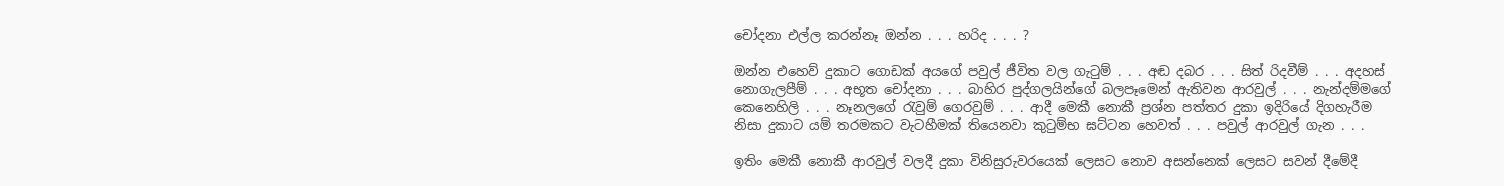චෝදනා එල්ල කරන්නෑ ඔන්න . . . හරිද . . . ?

ඔන්න එහෙව් දුකාට ගොඩක් අයගේ පවුල් ජීවිත වල ගැටුම් . . . අඬ දබර . . . සිත් රිදවීම් . . . අදහස් නොගැලපීම් . . . අභූත චෝදනා . . . බාහිර පුද්ගලයින්ගේ බලපෑමෙන් ඇතිවන ආරවුල් . . . නැන්දම්මගේ කෙනෙහිලි . . . නෑනලගේ රැවුම් ගෙරවුම් . . . ආදී මෙකී නොකී ප්‍රශ්න පත්තර දුකා ඉදිරියේ දිගහැරීම නිසා දුකාට යම් තරමකට වැටහීමක් තියෙනවා කුටුම්භ ඝට්ටන හෙවත් . . . පවුල් ආරවුල් ගැන . . .

ඉතිං මෙකී නොකී ආරවුල් වලදී දුකා විනිසුරුවරයෙක් ලෙසට නොව අසන්නෙක් ලෙසට සවන් දීමේදී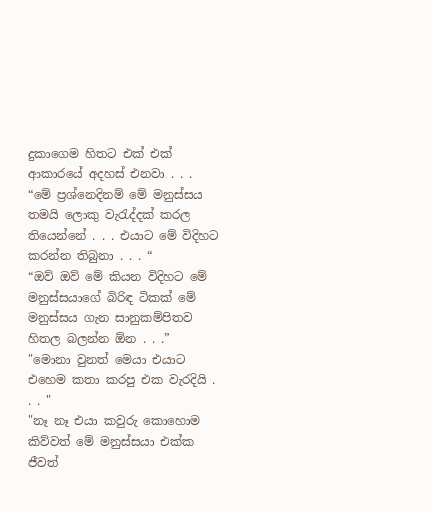දුකාගෙම හිතට එක් එක් ආකාරයේ අදහස් එනවා . . .
“මේ ප්‍රශ්නෙදිනම් මේ මනුස්සය තමයි ලොකු වැරැද්දක් කරල තියෙන්නේ . . . එයාට මේ විදිහට කරන්න තිබුනා . . . “
“ඔව් ඔව් මේ කියන විදිහට මේ මනුස්සයාගේ බිරිඳ ටිකක් මේ මනුස්සය ගැන සානුකම්පිතව හිතල බලන්න ඕන . . .”
"මොනා වුනත් මෙයා එයාට එහෙම කතා කරපු එක වැරදියි . . . "
"නෑ නෑ එයා කවුරු කොහොම කිව්වත් මේ මනුස්සයා එක්ක ජීවත්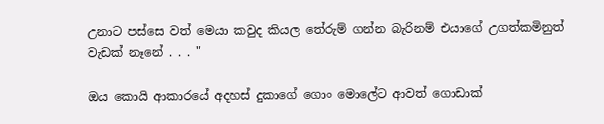උනාට පස්සෙ වත් මෙයා කවුද කියල තේරුම් ගන්න බැරිනම් එයාගේ උගත්කමිනුත් වැඩක් නෑනේ . . . "

ඔය කොයි ආකාරයේ අදහස් දුකාගේ ගොං මොලේට ආවත් ගොඩාක්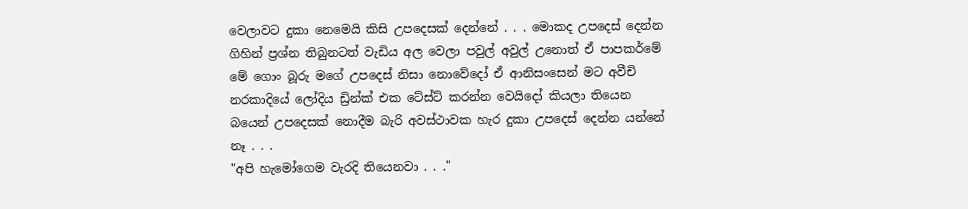වෙලාවට දුකා නෙමෙයි කිසි උපදෙසක් දෙන්නේ . . . මොකද උපදෙස් දෙන්න ගිහින් ප්‍රශ්න තිබුනටත් වැඩිය අල වෙලා පවුල් අවුල් උනොත් ඒ පාපකර්මේ මේ ගොං බූරු මගේ උපදෙස් නිසා නොවේදෝ ඒ ආනිසංසෙන් මට අවීචි නරකාදියේ ලෝදිය ඩ්‍රින්ක් එක ටේස්ට් කරන්න වෙයිදෝ කියලා තියෙන බයෙන් උපදෙසක් නොදීම බැරි අවස්ථාවක හැර දුකා උපදෙස් දෙන්න යන්නේ නෑ . . .
"අපි හැමෝගෙම වැරදි තියෙනවා . . ."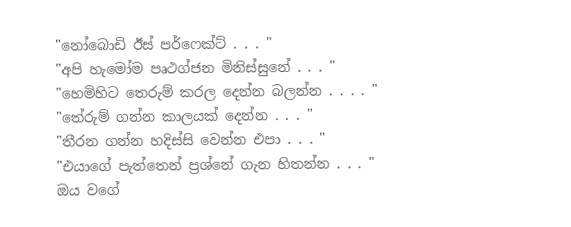"නෝබොඩි ඊස් පර්ෆෙක්ට් . . . "
"අපි හැමෝම පෘථග්ජන මිනිස්සුනේ . . . "
"හෙමිහිට තෙරුම් කරල දෙන්න බලන්න . . . . "
"තේරුම් ගන්න කාලයක් දෙන්න . . . "
"තීරන ගන්න හදිස්සි වෙන්න එපා . . . "
"එයාගේ පැත්තෙන් ප්‍රශ්නේ ගැන හිතන්න . . . "
ඔය වගේ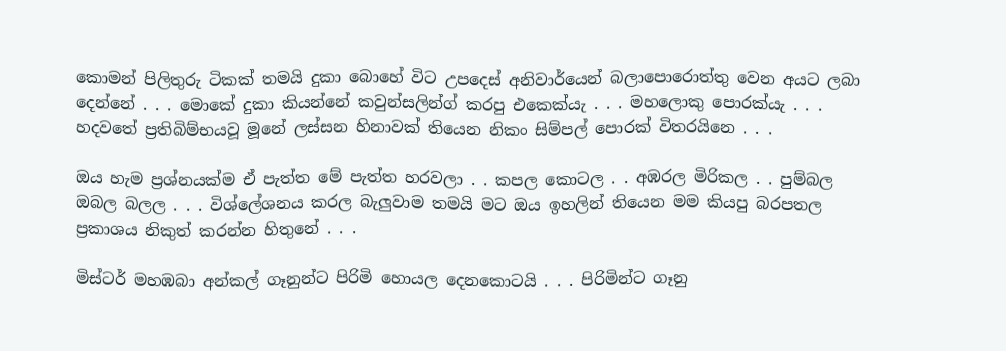කොමන් පිලිතුරු ටිකක් තමයි දුකා බොහේ විට උපදෙස් අනිවාර්යෙන් බලාපොරොත්තු වෙන අයට ලබා දෙන්නේ . . . මොකේ දුකා කියන්නේ කවුන්සලින්ග් කරපු එකෙක්යැ . . . මහලොකු පොරක්යැ . . . හදවතේ ප්‍රතිබිම්භයවූ මූනේ ලස්සන හිනාවක් තියෙන නිකං සිම්පල් පොරක් විතරයිනෙ . . .

ඔය හැම ප්‍රශ්නයක්ම ඒ පැත්ත මේ පැත්ත හරවලා . . කපල කොටල . . අඹරල මිරිකල . . පුම්බල ඔබල බලල . . . විශ්ලේශනය කරල බැලුවාම තමයි මට ඔය ඉහලින් තියෙන මම කියපු බරපතල ප්‍රකාශය නිකුත් කරන්න හිතුනේ . . .

මිස්ටර් මහඹබා අන්කල් ගෑනුන්ට පිරිමි හොයල දෙනකොටයි . . . පිරිමින්ට ගෑනු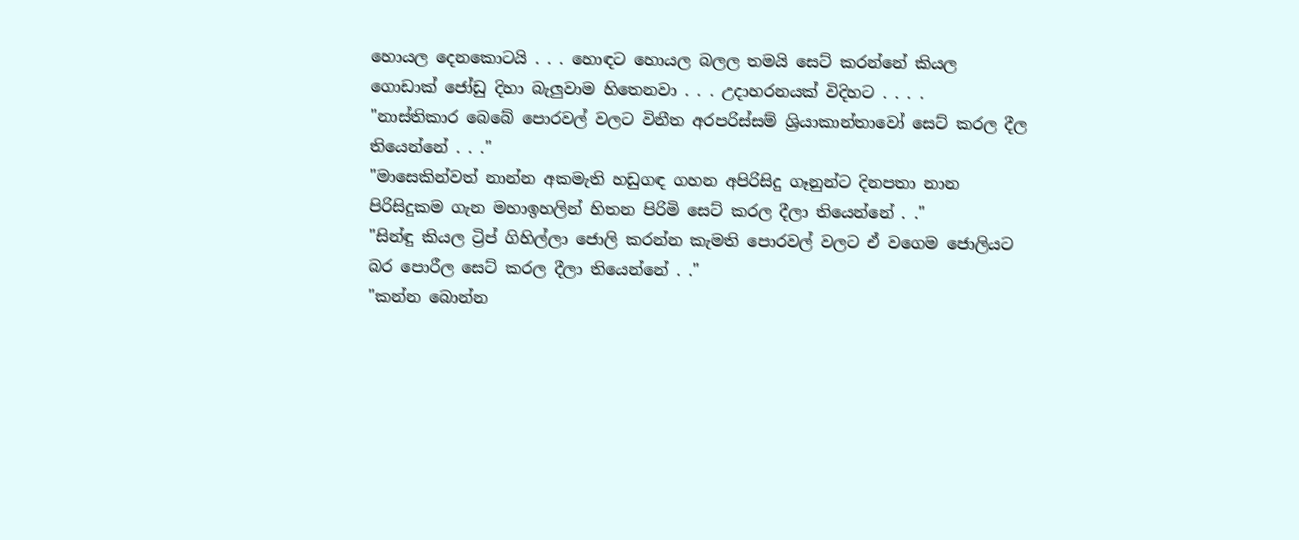හොයල දෙනකොටයි . . . හොඳට හොයල බලල තමයි සෙට් කරන්නේ කියල ගොඩාක් ජෝඩු දිහා බැලුවාම හිතෙනවා . . . උදාහරනයක් විදිහට . . . .
"නාස්තිකාර බෙබේ පොරවල් වලට විනීත අරපරිස්සම් ශ්‍රියාකාන්තාවෝ සෙට් කරල දීල තියෙන්නේ . . ."
"මාසෙකින්වත් නාන්න අකමැති හඩුගඳ ගහන අපිරිසිදු ගෑනුන්ට දිනපතා නාන පිරිසිදුකම ගැන මහාඉහලින් හිතන පිරිමි සෙට් කරල දීලා තියෙන්නේ . ."
"සින්ඳු කියල ට්‍රිප් ගිහිල්ලා ජොලි කරන්න කැමති පොරවල් වලට ඒ වගෙම ජොලියට බර පොරීල සෙට් කරල දීලා තියෙන්නේ . ."
"කන්න බොන්න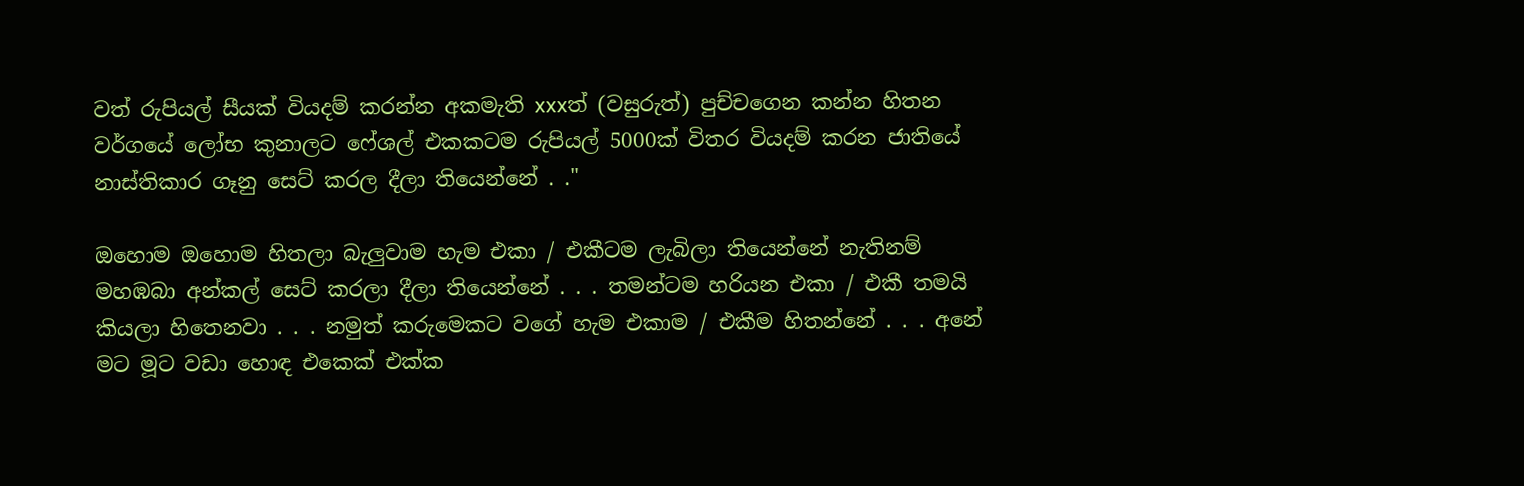වත් රුපියල් සීයක් වියදම් කරන්න අකමැති xxxත් (වසුරුත්) පුච්චගෙන කන්න හිතන වර්ගයේ ලෝභ කුනාලට ෆේශල් එකකටම රුපියල් 5000ක් විතර වියදම් කරන ජාතියේ නාස්තිකාර ගෑනු සෙට් කරල දීලා තියෙන්නේ . ."

ඔහොම ඔහොම හිතලා බැලුවාම හැම එකා / එකීටම ලැබිලා තියෙන්නේ නැතිනම් මහඹබා අන්කල් සෙට් කරලා දීලා තියෙන්නේ . . . තමන්ටම හරියන එකා / එකී තමයි කියලා හිතෙනවා . . . නමුත් කරුමෙකට වගේ හැම එකාම / එකීම හිතන්නේ . . . අනේ මට මූට වඩා හොඳ එකෙක් එක්ක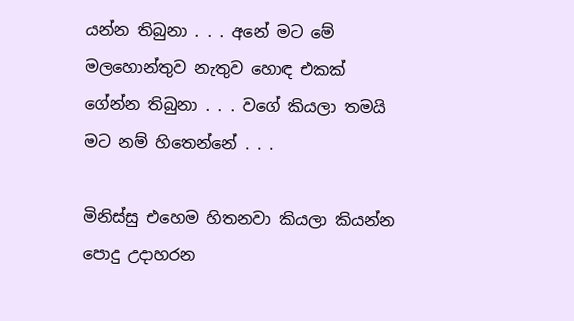යන්න තිබුනා . . . අනේ මට මේ මලහොන්තුව නැතුව හොඳ එකක් ගේන්න තිබුනා . . . වගේ කියලා තමයි මට නම් හිතෙන්නේ . . .

මිනිස්සු එහෙම හිතනවා කියලා කියන්න පොදු උදාහරන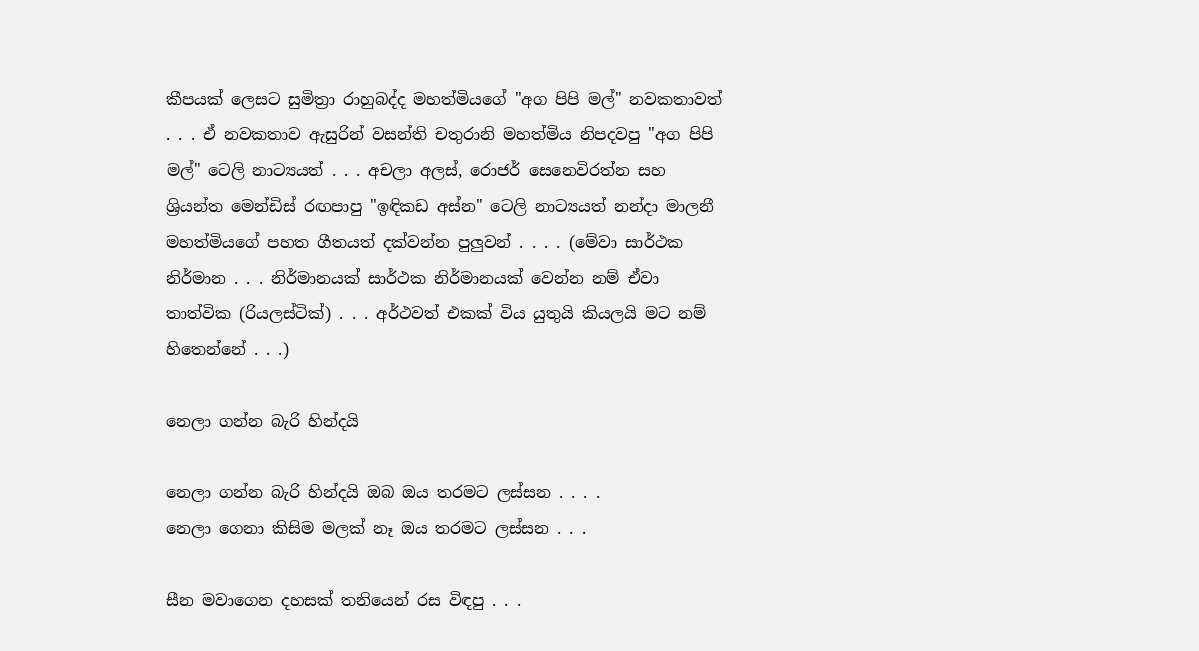කීපයක් ලෙසට සුමිත්‍රා රාහුබද්ද මහත්මියගේ "අග පිපි මල්" නවකතාවත් . . . ඒ නවකතාව ඇසුරින් වසන්ති චතුරානි මහත්මිය නිපදවපු "අග පිපි මල්" ටෙලි නාට්‍යයත් . . . අචලා අලස්, රොජර් සෙනෙවිරත්න සහ ශ්‍රියන්ත මෙන්ඩිස් රඟපාපු "ඉඳිකඩ අස්න" ටෙලි නාට්‍යයත් නන්දා මාලනී මහත්මියගේ පහත ගීතයත් දක්වන්න පුලුවන් . . . . (මේවා සාර්ථක නිර්මාන . . . නිර්මානයක් සාර්ථක නිර්මානයක් වෙන්න නම් ඒවා තාත්වික (රියලස්ටික්) . . . අර්ථවත් එකක් විය යුතුයි කියලයි මට නම් හිතෙන්නේ . . .)

නෙලා ගන්න බැරි හින්දයි

නෙලා ගන්න බැරි හින්දයි ඔබ ඔය තරමට ලස්සන . . . .
නෙලා ගෙනා කිසිම මලක් නෑ ඔය තරමට ලස්සන . . .

සීන මවාගෙන දහසක් තනියෙන් රස විඳපු . . .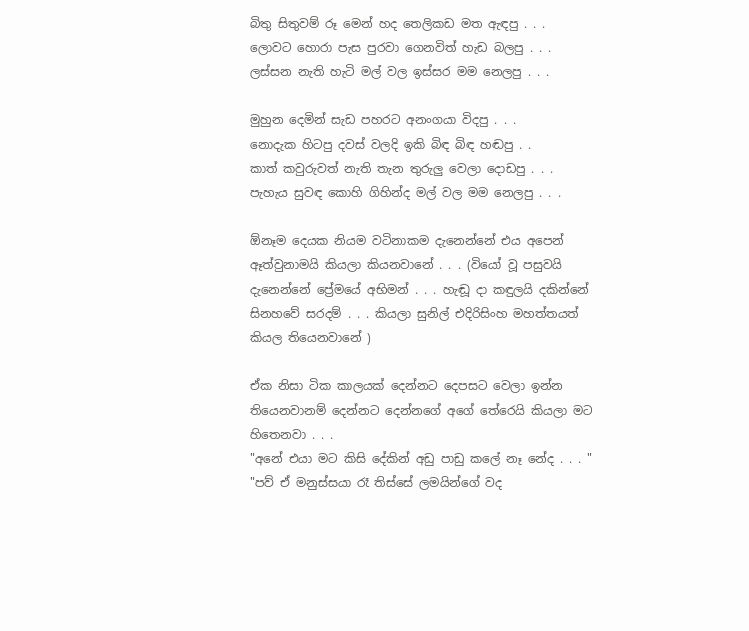බිතු සිතුවම් රූ මෙන් හද තෙලිකඩ මත ඇඳපු . . .
ලොවට හොරා පැස පුරවා ගෙනවිත් හැඩ බලපු . . .
ලස්සන නැති හැටි මල් වල ඉස්සර මම නෙලපු . . .

මුහුන දෙමින් සැඩ පහරට අනංගයා විදපු . . .
නොදැක හිටපු දවස් වලදි ඉකි බිඳ බිඳ හඬපු . .
කාත් කවුරුවත් නැති තැන තුරුලු වෙලා දොඩපු . . .
පැහැය සුවඳ කොහි ගිහින්ද මල් වල මම නෙලපු . . .

ඕනෑම දෙයක නියම වටිනාකම දැනෙන්නේ එය අපෙන් ඈත්වුනාමයි කියලා කියනවානේ . . . (වියෝ වූ පසුවයි දැනෙන්නේ ප්‍රේමයේ අභිමන් . . . හැඬූ දා කඳුලයි දකින්නේ සිනහවේ සරදම් . . . කියලා සුනිල් එදිරිසිංහ මහත්තයත් කියල තියෙනවානේ )

ඒක නිසා ටික කාලයක් දෙන්නට දෙපසට වෙලා ඉන්න තියෙනවානම් දෙන්නට දෙන්නගේ අගේ තේරෙයි කියලා මට හිතෙනවා . . .
"අනේ එයා මට කිසි දේකින් අඩු පාඩු කලේ නෑ නේද . . . "
"පව් ඒ මනුස්සයා රෑ තිස්සේ ලමයින්ගේ වද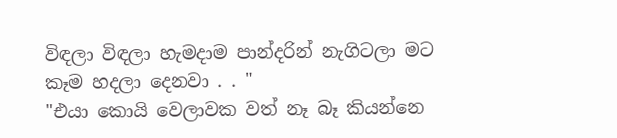විඳලා විඳලා හැමදාම පාන්දරින් නැගිටලා මට කෑම හදලා දෙනවා . . "
"එයා කොයි වෙලාවක වත් නෑ බෑ කියන්නෙ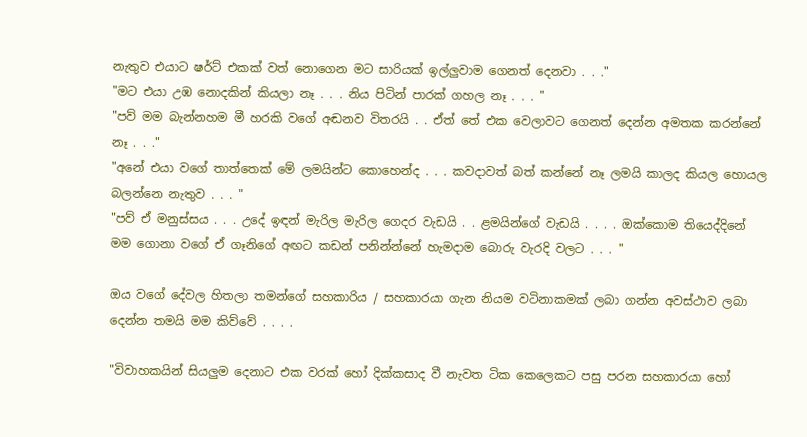නැතුව එයාට ෂර්ට් එකක් වත් නොගෙන මට සාරියක් ඉල්ලුවාම ගෙනත් දෙනවා . . ."
"මට එයා උඹ නොදකින් කියලා නෑ . . . නිය පිටින් පාරක් ගහල නෑ . . . "
"පව් මම බැන්නහම මී හරකි වගේ අඬනව විතරයි . . ඒත් තේ එක වෙලාවට ගෙනත් දෙන්න අමතක කරන්නේ නෑ . . ."
"අනේ එයා වගේ තාත්තෙක් මේ ලමයින්ට කොහෙන්ද . . . කවදාවත් බත් කන්නේ නෑ ලමයි කාලද කියල හොයල බලන්නෙ නැතුව . . . "
"පව් ඒ මනුස්සය . . . උදේ ඉඳන් මැරිල මැරිල ගෙදර වැඩයි . . ළමයින්ගේ වැඩයි . . . . ඔක්කොම තියෙද්දිනේ මම ගොනා වගේ ඒ ගෑනිගේ අඟට කඩන් පනින්න්නේ හැමදාම බොරු වැරදි වලට . . . "

ඔය වගේ දේවල හිතලා තමන්ගේ සහකාරිය / සහකාරයා ගැන නියම වටිනාකමක් ලබා ගන්න අවස්ථාව ලබා දෙන්න තමයි මම කිව්වේ . . . .

"විවාහකයින් සියලුම දෙනාට එක වරක් හෝ දික්කසාද වී නැවත ටික කෙලෙකට පසු පරන සහකාරයා හෝ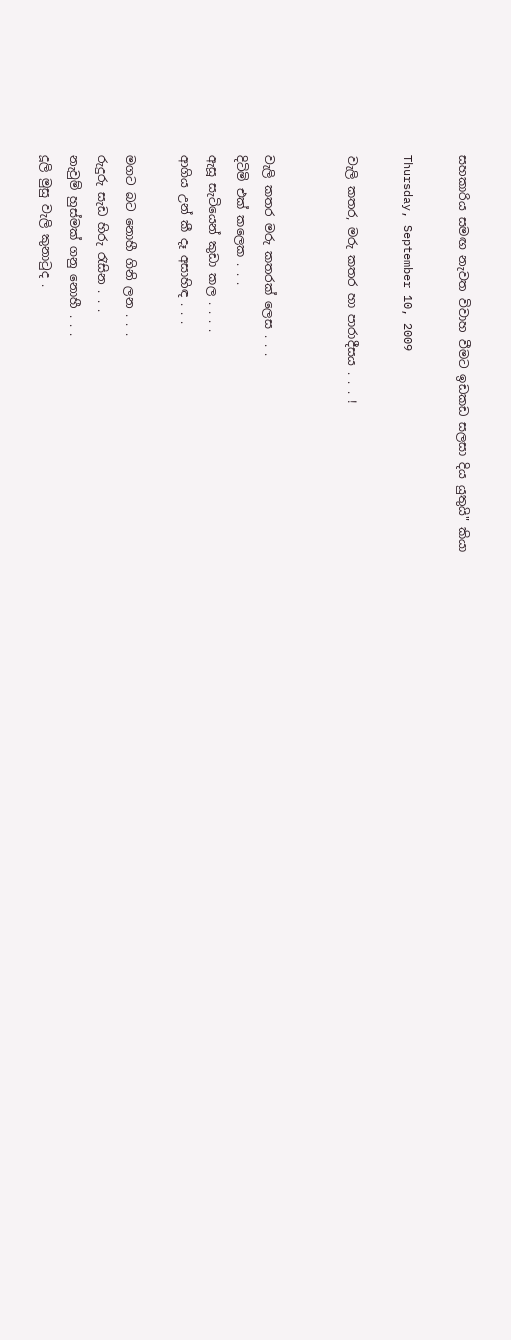සහකාරිය සමඟ නැවත විවාහ වීමට ඉඩකඩ සලසා දිය යුතුයි" කියා

Thursday, September 10, 2009

වැලි කතර, මරු කතර හා පාරාදීසය . . . !


වැලි කතර මරු කතරක් ලෙස . . .
දිටිමි එක් කලෙක . . .
ඇසූ සැටියෙන් කුඩා කල . . . .
ආගිය උන් කී දෑ අසාහිඳ . . .

මගට බට නොහී ගිනි ලන . . .
රුදුරු සැඩ හිරු රැසින . . .
නැවුම් හුස්මක් ගනු නොහී . . .
දූලි මුසු වැලි කුනාටුද .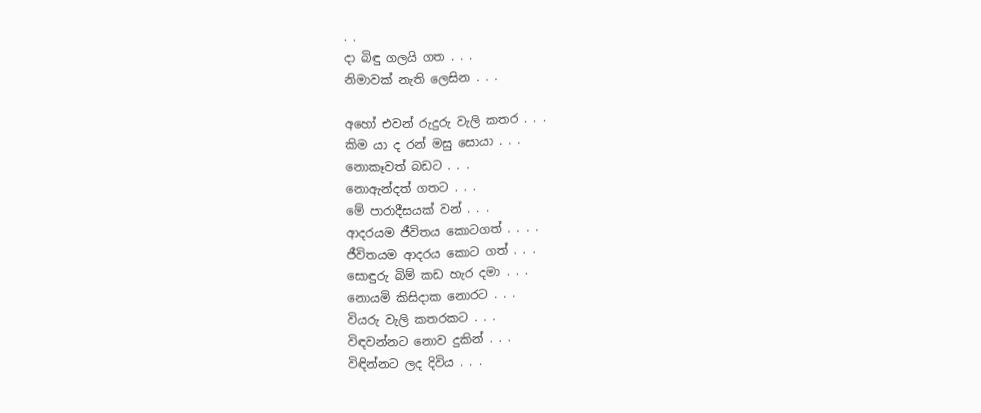. .
දා බිඳු ගලයි ගත . . .
නිමාවක් නැති ලෙසින . . .

අහෝ එවන් රුදුරු වැලි කතර . . .
කිම යා ද රන් මසු සොයා . . .
නොකෑවත් බඩට . . .
නොඇන්දත් ගතට . . .
මේ පාරාදීසයක් වන් . . .
ආදරයම ජීවිතය කොටගත් . . . .
ජීවිතයම ආදරය කොට ගත් . . .
සොඳුරු බිම් කඩ හැර දමා . . .
නොයමි කිසිදාක නොරට . . .
වියරු වැලි කතරකට . . .
විඳවන්නට නොව දුකින් . . .
විඳින්නට ලද දිවිය . . .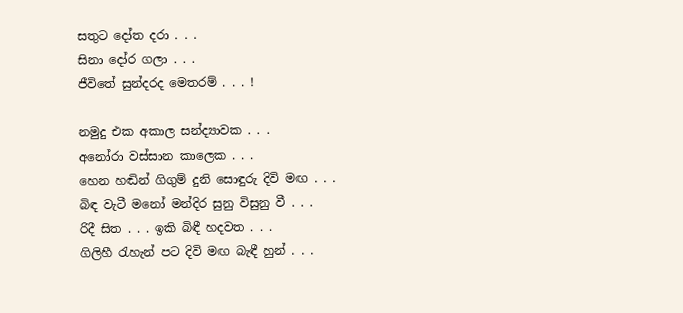සතුට දෝත දරා . . .
සිනා දෝර ගලා . . .
ජීවිතේ සුන්දරද මෙතරම් . . . !

නමුදු එක අකාල සන්ද්‍යාවක . . .
අනෝරා වස්සාන කාලෙක . . .
හෙන හඬින් ගිගුම් දුනි සොඳුරු දිවි මඟ . . .
බිඳ වැටී මනෝ මන්දිර සුනු විසුනු වී . . .
රිදී සිත . . . ඉකි බිඳී හදවත . . .
ගිලිහී රැහැන් පට දිවි මඟ බැඳී හුන් . . .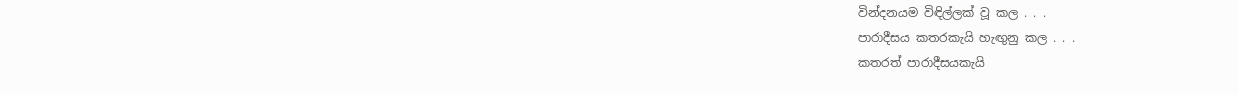වින්දනයම විඳිල්ලක් වූ කල . . .
පාරාදීසය කතරකැයි හැඟුනු කල . . .
කතරත් පාරාදීසයකැයි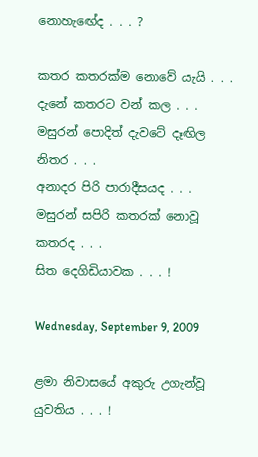නොහැඟේද . . . ?

කතර කතරක්ම නොවේ යැයි . . .
දැනේ කතරට වන් කල . . .
මසුරන් පොදිත් දැවටේ දෑඟිල නිතර . . .
අනාදර පිරි පාරාදීසයද . . .
මසුරන් සපිරි කතරක් නොවූ කතරද . . .
සිත දෙගිඩියාවක . . . !

Wednesday, September 9, 2009

ළමා නිවාසයේ අකුරු උගැන්වූ යුවතිය . . . !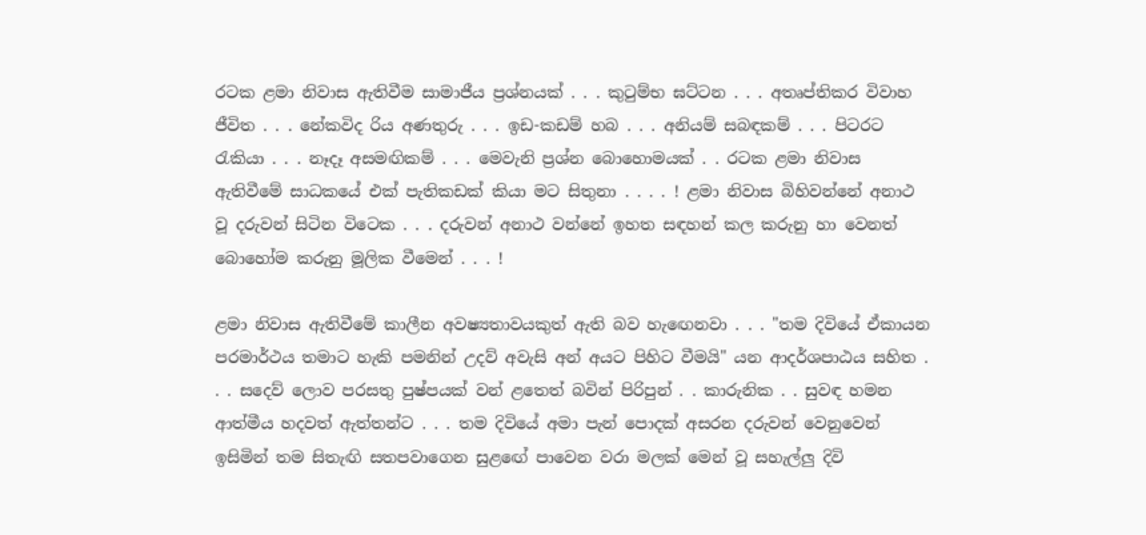රටක ළමා නිවාස ඇතිවීම සාමාජීය ප්‍රශ්නයක් . . . කුටුම්භ ඝට්ටන . . . අතෘප්තිකර විවාහ ජීවිත . . . නේකවිද රිය අණතුරු . . . ඉඩ-කඩම් හබ . . . අනියම් සබඳකම් . . . පිටරට රැකියා . . . නෑදෑ අසමඟිකම් . . . මෙවැනි ප්‍රශ්න බොහොමයක් . . රටක ළමා නිවාස ඇතිවීමේ සාධකයේ එක් පැතිකඩක් කියා මට සිතුනා . . . . ! ළමා නිවාස බිහිවන්නේ අනාථ වූ දරුවන් සිටින විටෙක . . . දරුවන් අනාථ වන්නේ ඉහත සඳහන් කල කරුනු හා වෙනත් බොහෝම කරුනු මූලික වීමෙන් . . . !

ළමා නිවාස ඇතිවීමේ කාලීන අවෂ්‍යතාවයකුත් ඇති බව හැඟෙනවා . . . "තම දිවියේ ඒකායන පරමාර්ථය තමාට හැකි පමනින් උදව් අවැසි අන් අයට පිහිට වීමයි" යන ආදර්ශපාඨය සහිත . . . සදෙව් ලොව පරසතු පුෂ්පයක් වන් ළතෙත් බවින් පිරිපුන් . . කාරුනික . . සුවඳ හමන ආත්මීය හදවත් ඇත්තන්ට . . . තම දිවියේ අමා පැන් පොදක් අසරන දරුවන් වෙනුවෙන් ඉසිමින් තම සිතැඟි සතපවාගෙන සුළඟේ පාවෙන වරා මලක් මෙන් වූ සහැල්ලු දිවි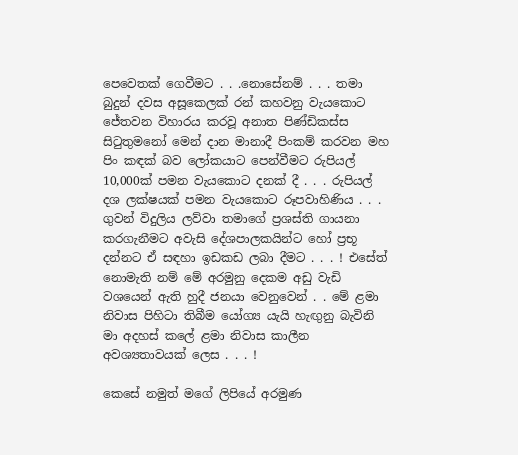පෙවෙතක් ගෙවීමට . . .නොසේනම් . . . තමා බුදුන් දවස අසූකෙලක් රන් කහවනු වැයකොට ජේතවන විහාරය කරවූ අනාත පිණ්ඩිකස්ස සිටුතුමනෝ මෙන් දාන මානාදී පිංකම් කරවන මහ පිං කඳක් බව ලෝකයාට පෙන්වීමට රුපියල් 10,000ක් පමන වැයකොට දනක් දී . . . රුපියල් දශ ලක්ෂයක් පමන වැයකොට රූපවාහිණිය . . . ගුවන් විදුලිය ලව්වා තමාගේ ප්‍රශස්ති ගායනා කරගැනීමට අවැසි දේශපාලකයින්ට හෝ ප්‍රභූ දන්නට ඒ සඳහා ඉඩකඩ ලබා දීමට . . . ! එසේත් නොමැති නම් මේ අරමුනු දෙකම අඩු වැඩි වශයෙන් ඇති හුදී ජනයා වෙනුවෙන් . . මේ ළමා නිවාස පිහිටා තිබීම යෝග්‍ය යැයි හැඟුනු බැවිනි මා අදහස් කලේ ළමා නිවාස කාලීන අවශ්‍යතාවයක් ලෙස . . . !

කෙසේ නමුත් මගේ ලිපියේ අරමුණ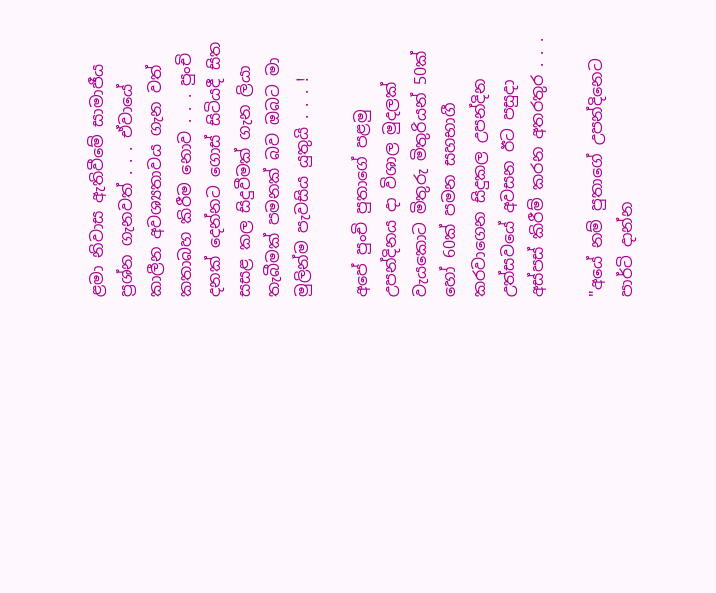ළමා නිවාස ඇතිවීමේ සාමාජීය ප්‍රශ්න ගැනවත් . . . ඒවායේ කාලීන අවශ්‍යතාවය ගැන වත් කතාබහ කිරීම නොව . . . පුංචි දනක් දෙන්නට ගොස් සිටියදී සිත සසළ කල සිදුවීමක් ගැන ලියා තැබීමක් පමනක් බව ඔබට මා මුලින්ම පැවසිය යුතුයි . . . !

අපේ පුංචි පුතාගේ පළමු උපන්දිනය දා විශාල මුදලක් වැයකොට මිතුරු මිතුරියන් 50ක් හෝ 60ක් පමන සහභාගී කරවාගෙන සිදුකල උපන්දින උත්සවයේ අවසන ඊට පසුදා අස්පස් කිරීම් කරන අතරතුර . . .

"අයේ නම් පුතාගේ උපන්දිනෙට පාර්ටි දාන්න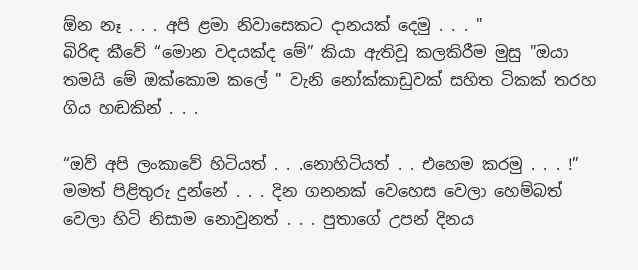ඕන නෑ . . . අපි ළමා නිවාසෙකට දානයක් දෙමු . . . "
බිරිඳ කීවේ “මොන වදයක්ද මේ” කියා ඇතිවූ කලකිරීම මුසු "ඔයා තමයි මේ ඔක්කොම කලේ " වැනි නෝක්කාඩුවක් සහිත ටිකක් තරහ ගිය හඬකින් . . .

“ඔව් අපි ලංකාවේ හිටියත් . . .නොහිටියත් . . එහෙම කරමු . . . !”
මමත් පිළිතුරු දුන්නේ . . . දින ගනනක් වෙහෙස වෙලා හෙම්බත් වෙලා හිටි නිසාම නොවුනත් . . . පුතාගේ උපන් දිනය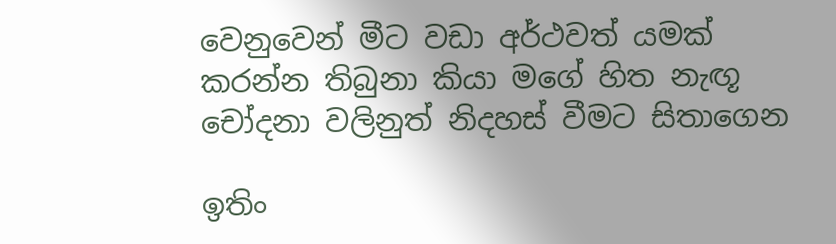වෙනුවෙන් මීට වඩා අර්ථවත් යමක් කරන්න තිබුනා කියා මගේ හිත නැඟූ චෝදනා වලිනුත් නිදහස් වීමට සිතාගෙන

ඉතිං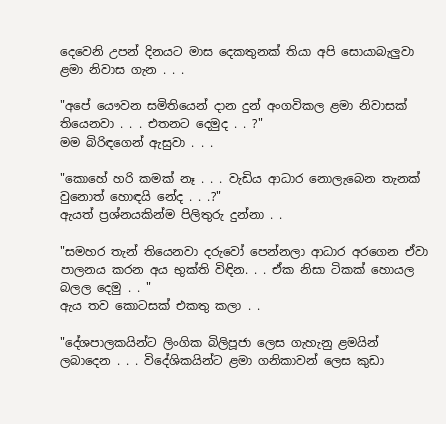දෙවෙනි උපන් දිනයට මාස දෙකතුනක් තියා අපි සොයාබැලුවා ළමා නිවාස ගැන . . .

"අපේ යෞවන සමිතියෙන් දාන දුන් අංගවිකල ළමා නිවාසක් තියෙනවා . . . එතනට දෙමුද . . ?"
මම බිරිඳගෙන් ඇසුවා . . .

"කොහේ හරි කමක් නෑ . . . වැඩිය ආධාර නොලැබෙන තැනක් වුනොත් හොඳයි නේද . . .?"
ඇයත් ප්‍රශ්නයකින්ම පිලිතුරු දුන්නා . .

"සමහර තැන් තියෙනවා දරුවෝ පෙන්නලා ආධාර අරගෙන ඒවා පාලනය කරන අය භුක්ති විඳින. . . ඒක නිසා ටිකක් හොයල බලල දෙමු . . "
ඇය තව කොටසක් එකතු කලා . .

"දේශපාලකයින්ට ලිංගික බිලිපූජා ලෙස ගැහැනු ළමයින් ලබාදෙන . . . විදේශිකයින්ට ළමා ගනිකාවන් ලෙස කුඩා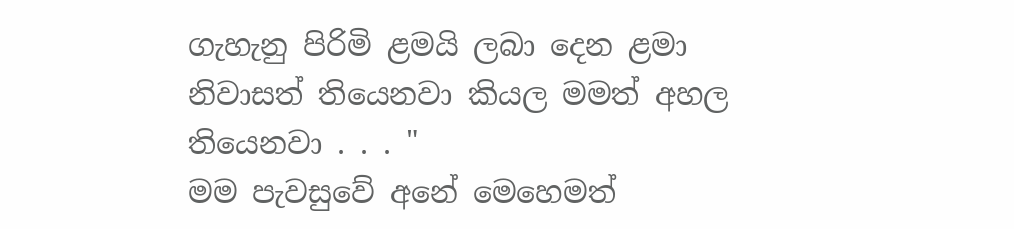ගැහැනු පිරිමි ළමයි ලබා දෙන ළමා නිවාසත් තියෙනවා කියල මමත් අහල තියෙනවා . . . "
මම පැවසුවේ අනේ මෙහෙමත්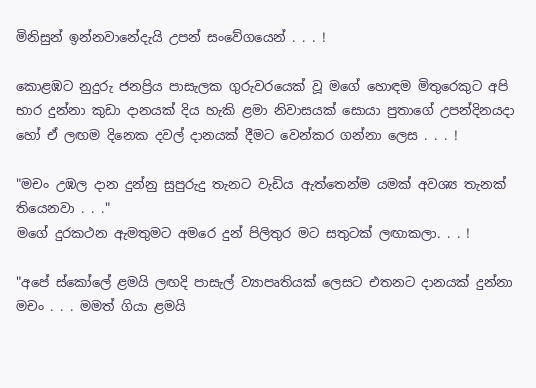මිනිසුන් ඉන්නවානේදැයි උපන් සංවේගයෙන් . . . !

කොළඹට නුදුරු ජනප්‍රිය පාසැලක ගුරුවරයෙක් වූ මගේ හොඳම මිතුරෙකුට අපි භාර දුන්නා කුඩා දානයක් දිය හැකි ළමා නිවාසයක් සොයා පුතාගේ උපන්දිනයදා හෝ ඒ ලඟම දිනෙක දවල් දානයක් දීමට වෙන්කර ගන්නා ලෙස . . . !

"මචං උඹල දාන දුන්නු සුපුරුදු තැනට වැඩිය ඇත්තෙන්ම යමක් අවශ්‍ය තැනක් තියෙනවා . . ."
මගේ දුරකථන ඇමතුමට අමරෙ දුන් පිලිතුර මට සතුටක් ලඟාකලා. . . !

"අපේ ස්කෝලේ ළමයි ලඟදි පාසැල් ව්‍යාපෘතියක් ලෙසට එතනට දානයක් දුන්නා මචං . . . මමත් ගියා ළමයි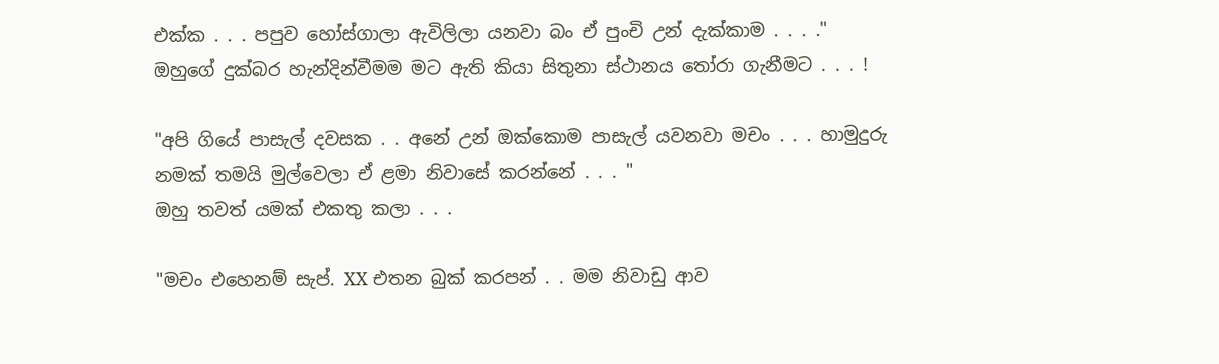එක්ක . . . පපුව හෝස්ගාලා ඇවිලිලා යනවා බං ඒ පුංචි උන් දැක්කාම . . . ."
ඔහුගේ දුක්බර හැන්දින්වීමම මට ඇති කියා සිතුනා ස්ථානය තෝරා ගැනීමට . . . !

"අපි ගියේ පාසැල් දවසක . . අනේ උන් ඔක්කොම පාසැල් යවනවා මචං . . . හාමුදුරු නමක් තමයි මුල්වෙලා ඒ ළමා නිවාසේ කරන්නේ . . . "
ඔහු තවත් යමක් එකතු කලා . . .

"මචං එහෙනම් සැප්. XX එතන බුක් කරපන් . . මම නිවාඩු ආව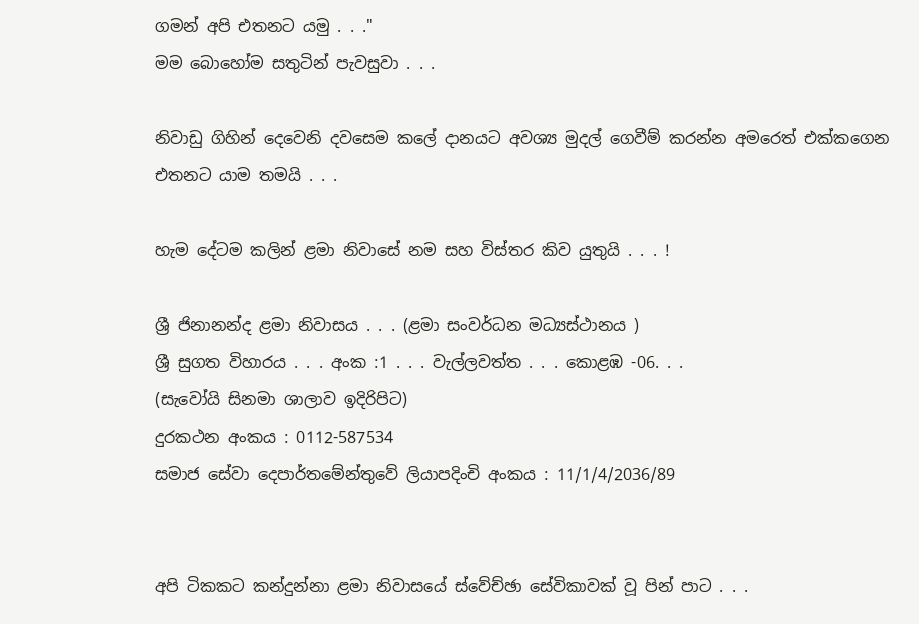ගමන් අපි එතනට යමු . . ."
මම බොහෝම සතුටින් පැවසුවා . . .

නිවාඩු ගිහින් දෙවෙනි දවසෙම කලේ දානයට අවශ්‍ය මුදල් ගෙවීම් කරන්න අමරෙත් එක්කගෙන එතනට යාම තමයි . . .

හැම දේටම කලින් ළමා නිවාසේ නම සහ විස්තර කිව යුතුයි . . . !

ශ්‍රී ජිනානන්ද ළමා නිවාසය . . . (ළමා සංවර්ධන මධ්‍යස්ථානය )
ශ්‍රී සුගත විහාරය . . . අංක :1 . . . වැල්ලවත්ත . . . කොළඹ -06. . .
(සැවෝයි සිනමා ශාලාව ඉදිරිපිට)
දුරකථන අංකය : 0112-587534
සමාජ සේවා දෙපාර්තමේන්තුවේ ලියාපදිංචි අංකය : 11/1/4/2036/89


අපි ටිකකට කන්දුන්නා ළමා නිවාසයේ ස්වේච්ඡා සේවිකාවක් වූ පින් පාට . . .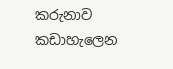කරුනාව කඩාහැලෙන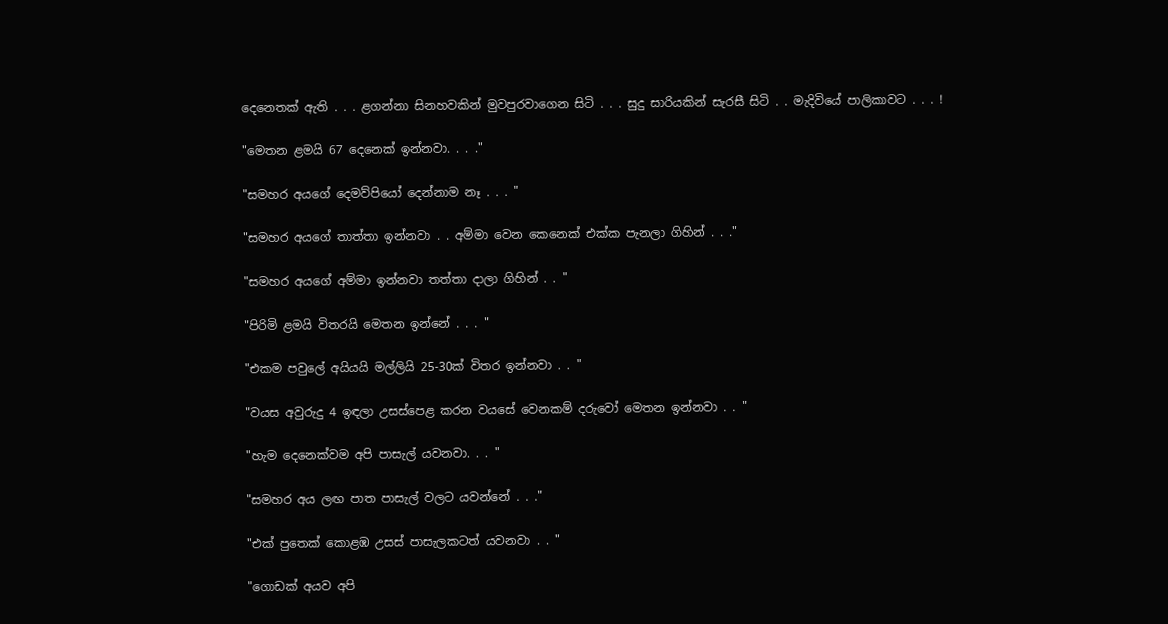දෙනෙතක් ඇති . . . ළගන්නා සිනහවකින් මුවපුරවාගෙන සිටි . . . සුදු සාරියකින් සැරසී සිටි . . මැදිවියේ පාලිකාවට . . . !

"මෙතන ළමයි 67 දෙනෙක් ඉන්නවා. . . ."

"සමහර අයගේ දෙමව්පියෝ දෙන්නාම නෑ . . . "

"සමහර අයගේ තාත්තා ඉන්නවා . . අම්මා වෙන කෙනෙක් එක්ක පැනලා ගිහින් . . ."

"සමහර අයගේ අම්මා ඉන්නවා තත්තා දාලා ගිහින් . . "

"පිරිමි ළමයි විතරයි මෙතන ඉන්නේ . . . "

"එකම පවුලේ අයියයි මල්ලියි 25-30ක් විතර ඉන්නවා . . "

"වයස අවුරුදු 4 ඉඳලා උසස්පෙළ කරන වයසේ වෙනකම් දරුවෝ මෙතන ඉන්නවා . . "

"හැම දෙනෙක්වම අපි පාසැල් යවනවා. . . "

"සමහර අය ලඟ පාත පාසැල් වලට යවන්නේ . . ."

"එක් පුතෙක් කොළඹ උසස් පාසැලකටත් යවනවා . . "

"ගොඩක් අයව අපි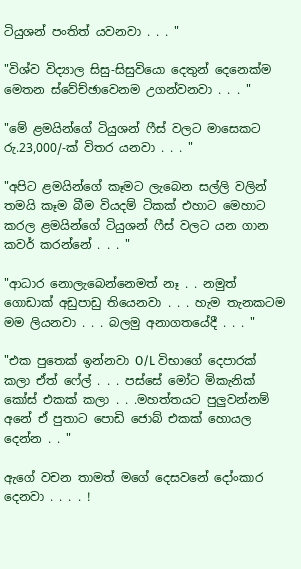ටියුශන් පංතිත් යවනවා . . . "

"විශ්ව විද්‍යාල සිසු-සිසුවියො දෙතුන් දෙනෙක්ම මෙතන ස්වේච්ඡාවෙනම උගන්වනවා . . . "

"මේ ළමයින්ගේ ටියුශන් ෆීස් වලට මාසෙකට රු.23,000/-ක් විතර යනවා . . . "

"අපිට ළමයින්ගේ කෑමට ලැබෙන සල්ලි වලින් තමයි කෑම බීම වියදම් ටිකක් එහාට මෙහාට කරල ළමයින්ගේ ටියුශන් ෆීස් වලට යන ගාන කවර් කරන්නේ . . . "

"ආධාර නොලැබෙන්නෙමත් නෑ . . නමුත් ගොඩාක් අඩුපාඩු තියෙනවා . . . හැම තැනකටම මම ලියනවා . . . බලමු අනාගතයේදී . . . "

"එක පුතෙක් ඉන්නවා O/L විභාගේ දෙපාරක් කලා ඒත් ෆේල් . . . පස්සේ මෝට මිකැනික් කෝස් එකක් කලා . . .මහත්තයට පුලුවන්නම් අනේ ඒ පුතාට පොඩි ජොබ් එකක් හොයල දෙන්න . . "

ඇගේ වචන තාමත් මගේ දෙසවනේ දෝංකාර දෙනවා . . . . !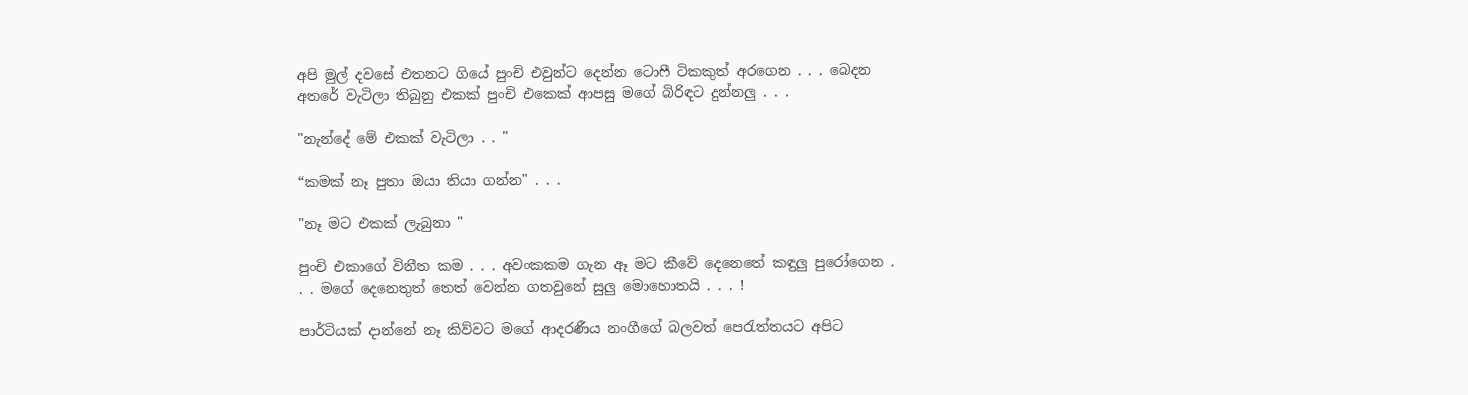අපි මුල් දවසේ එතනට ගියේ පුංචි එවුන්ට දෙන්න ටොෆී ටිකකුත් අරගෙන . . . බෙදන අතරේ වැටිලා තිබුනු එකක් පුංචි එකෙක් ආපසු මගේ බිරිඳට දුන්නලු . . .

"නැන්දේ මේ එකක් වැටිලා . . "

“කමක් නෑ පුතා ඔයා තියා ගන්න" . . .

"නෑ මට එකක් ලැබුනා "

පුංචි එකාගේ විනීත කම . . . අවංකකම ගැන ඈ මට කීවේ දෙනෙතේ කඳුලු පුරෝගෙන . . . මගේ දෙනෙතුත් තෙත් වෙන්න ගතවුනේ සුලු මොහොතයි . . . !

පාර්ටියක් දාන්නේ නෑ කිව්වට මගේ ආදරණීය නංගීගේ බලවත් පෙරැත්තයට අපිට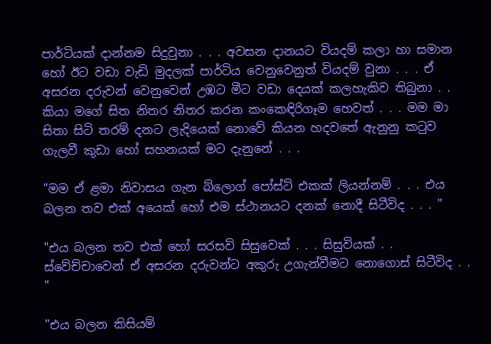පාර්ටියක් දාන්නම සිදුවුනා . . . අවසන දානයට වියදම් කලා හා සමාන හෝ ඊට වඩා වැඩි මුදලක් පාර්ටිය වෙනුවෙනුත් වියදම් වුනා . . . ඒ අසරන දරුවන් වෙනුවෙන් උඹට මීට වඩා දෙයක් කලහැකිව තිබුනා . . කියා මගේ සිත නිතර නිතර කරන කංකෙඳිරිගෑම හෙවත් . . . මම මා සිතා සිටි තරම් දනට ලැදියෙක් නොවේ කියන හදවතේ ඇනුනු කටුව ගැලවී කුඩා හෝ සහනයක් මට දැනුනේ . . .

"මම ඒ ළමා නිවාසය ගැන බ්ලොග් පෝස්ට් එකක් ලියන්නම් . . . එය බලන තව එක් අයෙක් හෝ එම ස්ථානයට දනක් නොදී සිටීවිද . . . "

"එය බලන තව එක් හෝ සරසවි සිසුවෙක් . . . සිසුවියක් . . ස්වේච්චාවෙන් ඒ අසරන දරුවන්ට අකුරු උගැන්වීමට නොගොස් සිටීවිද . . "

"එය බලන කිසියම්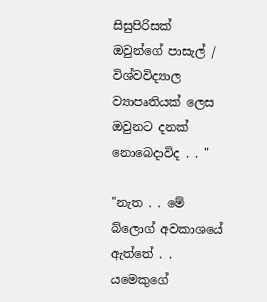සිසුපිරිසක් ඔවුන්ගේ පාසැල් / විශ්වවිද්‍යාල ව්‍යාපෘතියක් ලෙස ඔවුනට දනක් නොබෙදාවිද . . "

"නැත . . මේ බ්ලොග් අවකාශයේ ඇත්තේ . . යමෙකුගේ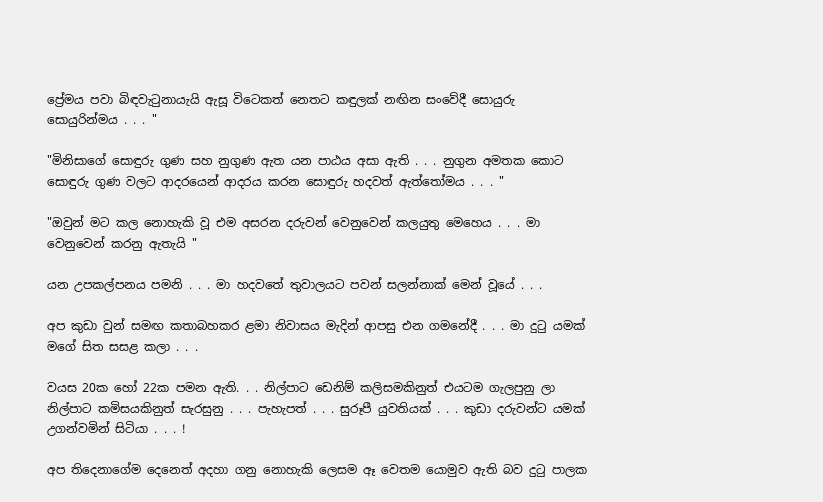ප්‍රේමය පවා බිඳවැටුනායැයි ඇසූ විටෙකත් නෙතට කඳුලක් නඟින සංවේදී සොයුරු සොයුරින්මය . . . "

"මිනිසාගේ සොඳුරු ගුණ සහ නුගුණ ඇත යන පාඨය අසා ඇති . . . නුගුන අමතක කොට සොඳුරු ගුණ වලට ආදරයෙන් ආදරය කරන සොඳුරු හදවත් ඇත්තෝමය . . . "

"ඔවුන් මට කල නොහැකි වූ එම අසරන දරුවන් වෙනුවෙන් කලයුතු මෙහෙය . . . මා වෙනුවෙන් කරනු ඇතැයි "

යන උපකල්පනය පමනි . . . මා හදවතේ තුවාලයට පවන් සලන්නාක් මෙන් වූයේ . . .

අප කුඩා වුන් සමඟ කතාබහකර ළමා නිවාසය මැදින් ආපසු එන ගමනේදී . . . මා දුටු යමක් මගේ සිත සසළ කලා . . .

වයස 20ක හෝ 22ක පමන ඇති. . . නිල්පාට ඩෙනිම් කලිසමකිනුත් එයටම ගැලපුනු ලා නිල්පාට කමිසයකිනුත් සැරසුනු . . . පැහැපත් . . . සුරූපී යුවතියක් . . . කුඩා දරුවන්ට යමක් උගන්වමින් සිටියා . . . !

අප තිදෙනාගේම දෙනෙත් අදහා ගනු නොහැකි ලෙසම ඈ වෙතම යොමුව ඇති බව දුටු පාලක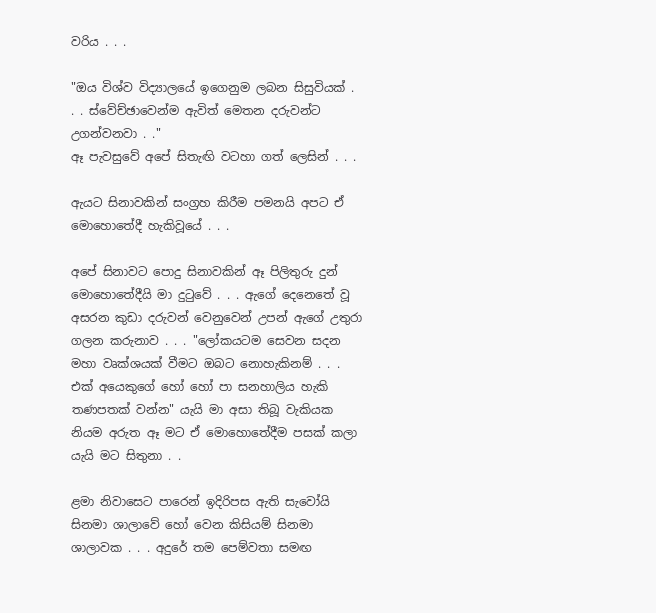වරිය . . .

"ඔය විශ්ව විද්‍යාලයේ ඉගෙනුම ලබන සිසුවියක් . . . ස්වේච්ඡාවෙන්ම ඇවිත් මෙතන දරුවන්ට උගන්වනවා . ."
ඈ පැවසුවේ අපේ සිතැඟි වටහා ගත් ලෙසින් . . .

ඇයට සිනාවකින් සංග්‍රහ කිරීම පමනයි අපට ඒ මොහොතේදී හැකිවූයේ . . .

අපේ සිනාවට පොදු සිනාවකින් ඈ පිලිතුරු දුන් මොහොතේදීයි මා දුටුවේ . . . ඇගේ දෙනෙතේ වූ අසරන කුඩා දරුවන් වෙනුවෙන් උපන් ඇගේ උතුරා ගලන කරුනාව . . . "ලෝකයටම සෙවන සදන මහා වෘක්ශයක් වීමට ඔබට නොහැකිනම් . . . එක් අයෙකුගේ හෝ හෝ පා සනහාලිය හැකි තණපතක් වන්න" යැයි මා අසා තිබූ වැකියක නියම අරුත ඈ මට ඒ මොහොතේදීම පසක් කලා යැයි මට සිතුනා . .

ළමා නිවාසෙට පාරෙන් ඉදිරිපස ඇති සැවෝයි සිනමා ශාලාවේ හෝ වෙන කිසියම් සිනමා ශාලාවක . . . අදුරේ තම පෙම්වතා සමඟ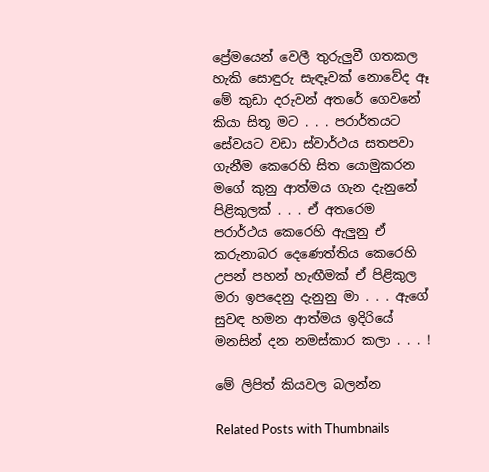ප්‍රේමයෙන් වෙලී තුරුලුවී ගතකල හැකි සොඳුරු සැඳෑවක් නොවේද ඈ මේ කුඩා දරුවන් අතරේ ගෙවනේ කියා සිතූ මට . . . පරාර්තයට සේවයට වඩා ස්වාර්ථය සතපවා ගැනීම කෙරෙහි සිත යොමුකරන මගේ කුනු ආත්මය ගැන දැනුනේ පිළිකුලක් . . . ඒ අතරෙම පරාර්ථය කෙරෙහි ඇලුනු ඒ කරුනාබර දෙණෙත්තිය කෙරෙහි උපන් පහන් හැඟීමක් ඒ පිළිකුල මරා ඉපදෙනු දැනුනු මා . . . ඇගේ සුවඳ හමන ආත්මය ඉදිරියේ මනසින් දන නමස්කාර කලා . . . !

මේ ලිපිත් කියවල බලන්න

Related Posts with Thumbnails